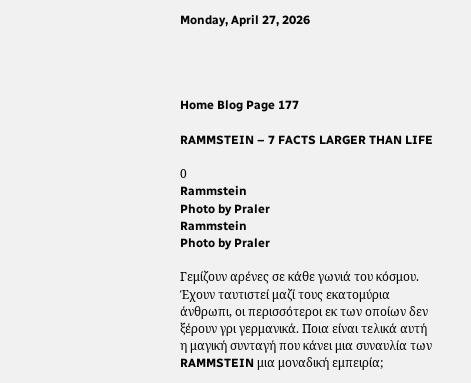Monday, April 27, 2026




Home Blog Page 177

RAMMSTEIN – 7 FACTS LARGER THAN LIFE

0
Rammstein
Photo by Praler
Rammstein
Photo by Praler

Γεμίζουν αρένες σε κάθε γωνιά του κόσμου. Έχουν ταυτιστεί μαζί τους εκατομύρια άνθρωπι, οι περισσότεροι εκ των οποίων δεν ξέρουν γρι γερμανικά. Ποια είναι τελικά αυτή η μαγική συνταγή που κάνει μια συναυλία των RAMMSTEIN μια μοναδική εμπειρία;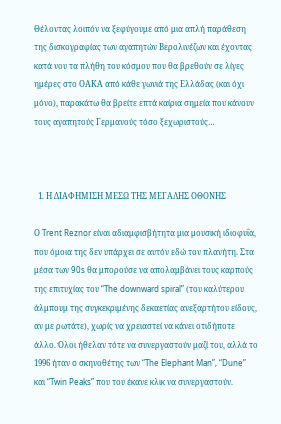Θέλοντας λοιπόν να ξεφύγουμε από μια απλή παράθεση της δισκογραφίας των αγαπητών Βερολινέζων και έχοντας κατά νου τα πλήθη του κόσμου που θα βρεθούν σε λίγες ημέρες στο ΟΑΚΑ από κάθε γωνιά της Ελλάδας (και όχι μόνο), παρακάτω θα βρείτε επτά καίρια σημεία που κάνουν τους αγαπητούς Γερμανούς τόσο ξεχωριστούς…



  1. Η ΔΙΑΦΗΜΙΣΗ ΜΕΣΩ ΤΗΣ ΜΕΓΑΛΗΣ ΟΘΟΝΗΣ

Ο Trent Reznor είναι αδιαμφισβήτητα μια μουσική ιδιοφυΐα, που όμοια της δεν υπάρχει σε αυτόν εδώ τον πλανήτη. Στα μέσα των 90s θα μπορούσε να απολαμβάνει τους καρπούς της επιτυχίας του “The downward spiral” (του καλύτερου άλμπουμ της συγκεκριμένης δεκαετίας ανεξαρτήτου είδους, αν με ρωτάτε), χωρίς να χρειαστεί να κάνει οτιδήποτε άλλο. Όλοι ήθελαν τότε να συνεργαστούν μαζί του, αλλά το 1996 ήταν o σκηνοθέτης των “The Elephant Man”, “Dune” και “Twin Peaks” που του έκανε κλικ να συνεργαστούν.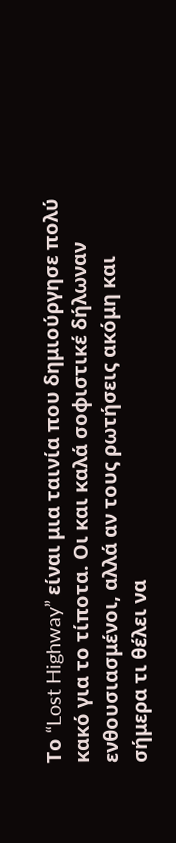Το “Lost Highway” είναι μια ταινία που δημιούργησε πολύ κακό για το τίποτα. Οι και καλά σοφιστικέ δήλωναν ενθουσιασμένοι, αλλά αν τους ρωτήσεις ακόμη και σήμερα τι θέλει να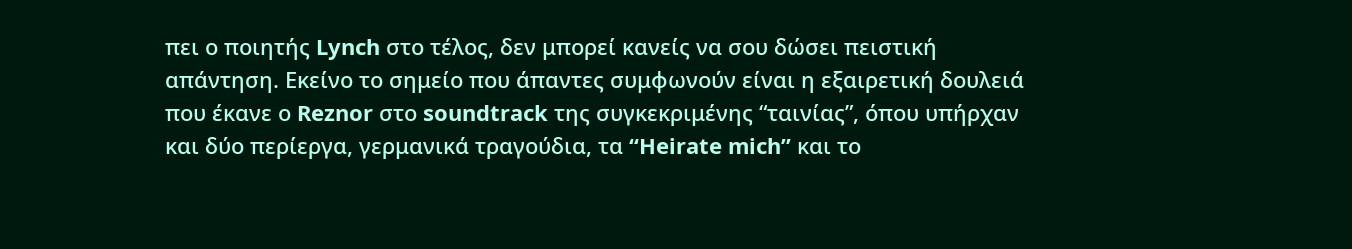πει ο ποιητής Lynch στο τέλος, δεν μπορεί κανείς να σου δώσει πειστική απάντηση. Εκείνο το σημείο που άπαντες συμφωνούν είναι η εξαιρετική δουλειά που έκανε ο Reznor στο soundtrack της συγκεκριμένης “ταινίας”, όπου υπήρχαν και δύο περίεργα, γερμανικά τραγούδια, τα “Heirate mich” και το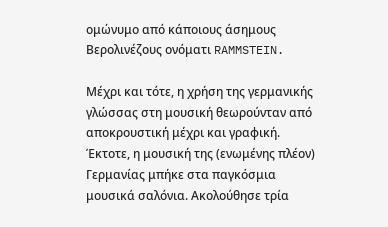ομώνυμο από κάποιους άσημους Βερολινέζους ονόματι RAMMSTEIN.

Μέχρι και τότε, η χρήση της γερμανικής γλώσσας στη μουσική θεωρούνταν από αποκρουστική μέχρι και γραφική. Έκτοτε, η μουσική της (ενωμένης πλέον) Γερμανίας μπήκε στα παγκόσμια μουσικά σαλόνια. Ακολούθησε τρία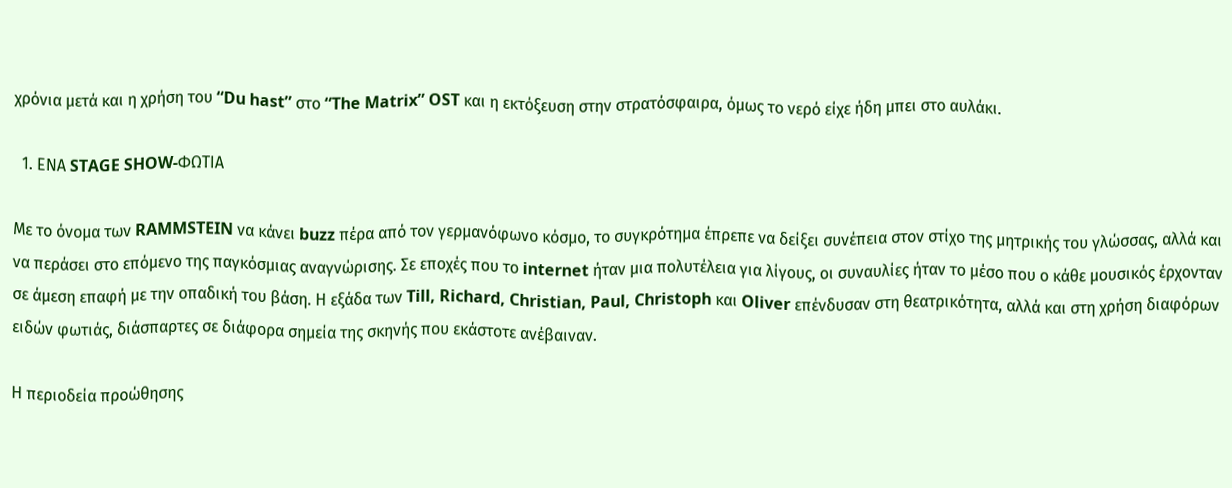χρόνια μετά και η χρήση του “Du hast” στο “The Matrix” OST και η εκτόξευση στην στρατόσφαιρα, όμως το νερό είχε ήδη μπει στο αυλάκι.

  1. ΕΝΑ STAGE SHOW-ΦΩΤΙΑ

Με το όνομα των RAMMSTEIN να κάνει buzz πέρα από τον γερμανόφωνο κόσμο, το συγκρότημα έπρεπε να δείξει συνέπεια στον στίχο της μητρικής του γλώσσας, αλλά και να περάσει στο επόμενο της παγκόσμιας αναγνώρισης. Σε εποχές που το internet ήταν μια πολυτέλεια για λίγους, οι συναυλίες ήταν το μέσο που ο κάθε μουσικός έρχονταν σε άμεση επαφή με την οπαδική του βάση. Η εξάδα των Till, Richard, Christian, Paul, Christoph και Oliver επένδυσαν στη θεατρικότητα, αλλά και στη χρήση διαφόρων ειδών φωτιάς, διάσπαρτες σε διάφορα σημεία της σκηνής που εκάστοτε ανέβαιναν.

Η περιοδεία προώθησης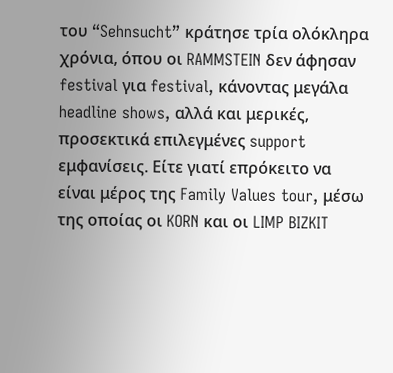του “Sehnsucht” κράτησε τρία ολόκληρα χρόνια, όπου οι RAMMSTEIN δεν άφησαν festival για festival, κάνοντας μεγάλα headline shows, αλλά και μερικές, προσεκτικά επιλεγμένες support εμφανίσεις. Είτε γιατί επρόκειτο να είναι μέρος της Family Values tour, μέσω της οποίας οι KORN και οι LIMP BIZKIT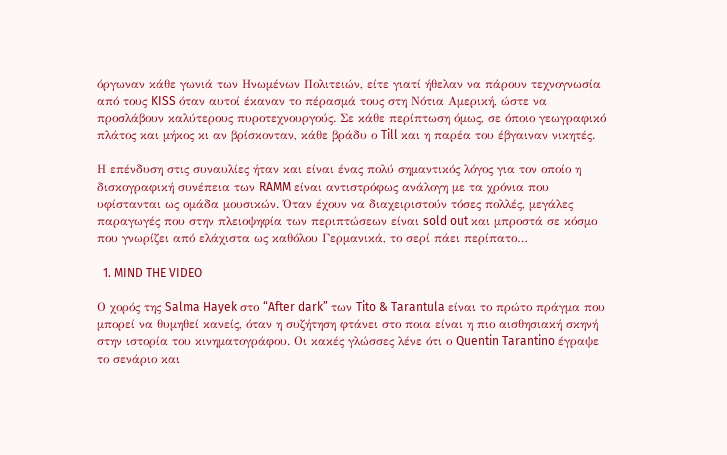όργωναν κάθε γωνιά των Ηνωμένων Πολιτειών, είτε γιατί ήθελαν να πάρουν τεχνογνωσία από τους KISS όταν αυτοί έκαναν το πέρασμά τους στη Νότια Αμερική, ώστε να προσλάβουν καλύτερους πυροτεχνουργούς. Σε κάθε περίπτωση όμως, σε όποιο γεωγραφικό πλάτος και μήκος κι αν βρίσκονταν, κάθε βράδυ ο Till και η παρέα του έβγαιναν νικητές.

Η επένδυση στις συναυλίες ήταν και είναι ένας πολύ σημαντικός λόγος για τον οποίο η δισκογραφική συνέπεια των RAMM είναι αντιστρόφως ανάλογη με τα χρόνια που υφίστανται ως ομάδα μουσικών. Όταν έχουν να διαχειριστούν τόσες πολλές, μεγάλες παραγωγές που στην πλειοψηφία των περιπτώσεων είναι sold out και μπροστά σε κόσμο που γνωρίζει από ελάχιστα ως καθόλου Γερμανικά, το σερί πάει περίπατο…

  1. MIND THE VIDEO

Ο χορός της Salma Hayek στο “After dark” των Tito & Tarantula είναι το πρώτο πράγμα που μπορεί να θυμηθεί κανείς, όταν η συζήτηση φτάνει στο ποια είναι η πιο αισθησιακή σκηνή στην ιστορία του κινηματογράφου. Οι κακές γλώσσες λένε ότι ο Quentin Tarantino έγραψε το σενάριο και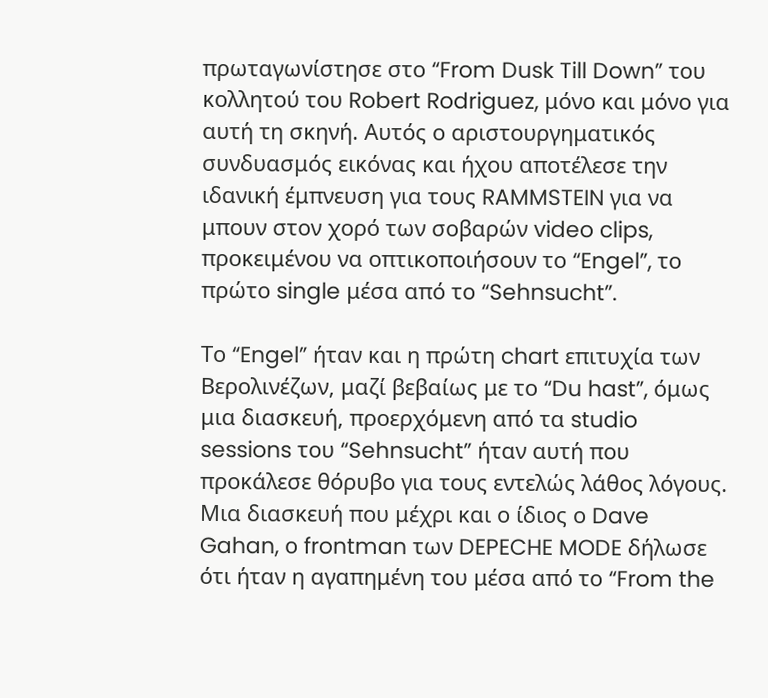πρωταγωνίστησε στο “From Dusk Till Down” του κολλητού του Robert Rodriguez, μόνο και μόνο για αυτή τη σκηνή. Αυτός ο αριστουργηματικός συνδυασμός εικόνας και ήχου αποτέλεσε την ιδανική έμπνευση για τους RAMMSTEIN για να μπουν στον χορό των σοβαρών video clips, προκειμένου να οπτικοποιήσουν το “Engel”, το πρώτο single μέσα από το “Sehnsucht”.

Το “Engel” ήταν και η πρώτη chart επιτυχία των Βερολινέζων, μαζί βεβαίως με το “Du hast”, όμως μια διασκευή, προερχόμενη από τα studio sessions του “Sehnsucht” ήταν αυτή που προκάλεσε θόρυβο για τους εντελώς λάθος λόγους. Μια διασκευή που μέχρι και ο ίδιος ο Dave Gahan, ο frontman των DEPECHE MODE δήλωσε ότι ήταν η αγαπημένη του μέσα από το “From the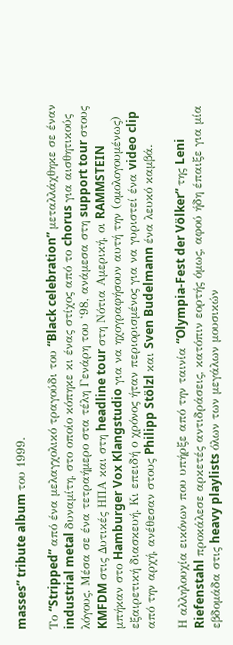masses” tribute album του 1999.

Το “Stripped” από ένα μελαγχολικό τραγούδι του “Black celebration” μεταλλάχθηκε σε έναν industrial metal δυναμίτη, στο οποίο κόπηκε κι ένας στίχος από το chorus για αισθητικούς λόγους. Μέσα σε ένα τετραήμερο στα τέλη Γενάρη του ‘98, ανάμεσα στη support tour στους KMFDM στις Δυτικές ΗΠΑ και στη headline tour στη Νότια Αμερική, οι RAMMSTEIN μπήκαν στο Hamburger Vox Klangstudio για να ηχογραφήσουν αυτή την (ομολογουμένως) εξαιρετική διασκευή. Κι επειδή ο χρόνος ήταν περιορισμένος για να γυριστεί ένα video clip από την αρχή, ανέθεσαν στους Philipp Stölzl και Sven Budelmann ένα λευκό καμβά.

Η αλληλουχία εικόνων που υπήρξε από την ταινία “Olympia-Fest der Völker” της Leni Riefenstahl προκάλεσε αρκετές αντιδράσεις, κατόπιν εορτής όμως, αφού ήδη έπαιξε για μία εβδομάδα στις heavy playlists όλων των μεγάλων μουσικών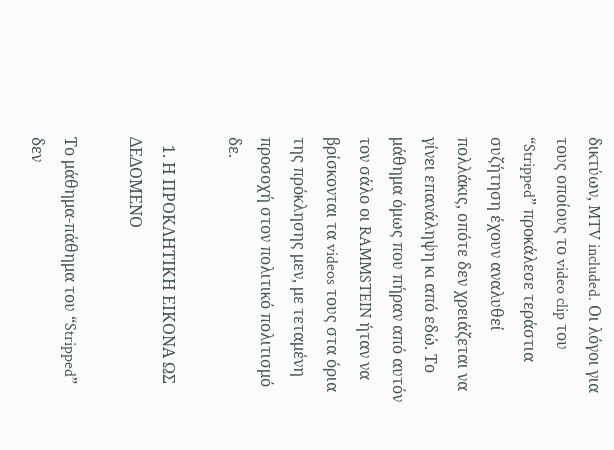δικτύων, MTV included. Οι λόγοι για τους οποίους το video clip του “Stripped” προκάλεσε τεράστια συζήτηση έχουν αναλυθεί πολλάκις, οπότε δεν χρειάζεται να γίνει επανάληψη κι από εδώ. Το μάθημα όμως που πήραν από αυτόν τον σάλο οι RAMMSTEIN ήταν να βρίσκονται τα videos τους στα όρια της πρόκλησης μεν, με τεταμένη προσοχή στον πολιτικό πολιτισμό δε.

  1. Η ΠΡΟΚΛΗΤΙΚΗ ΕΙΚΟΝΑ ΩΣ ΔΕΔΟΜΕΝΟ

Το μάθημα-πάθημα του “Stripped” δεν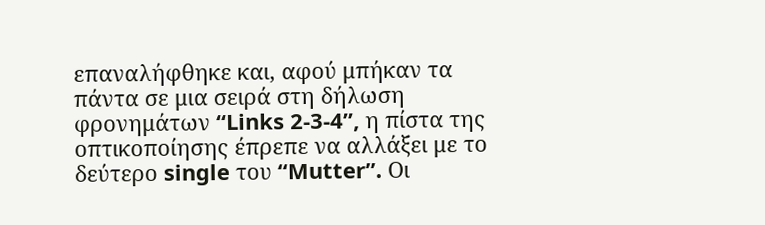επαναλήφθηκε και, αφού μπήκαν τα πάντα σε μια σειρά στη δήλωση φρονημάτων “Links 2-3-4”, η πίστα της οπτικοποίησης έπρεπε να αλλάξει με το δεύτερο single του “Mutter”. Οι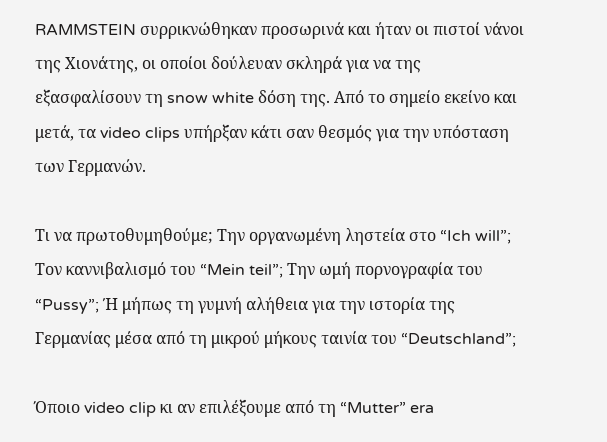RAMMSTEIN συρρικνώθηκαν προσωρινά και ήταν οι πιστοί νάνοι της Χιονάτης, οι οποίοι δούλευαν σκληρά για να της εξασφαλίσουν τη snow white δόση της. Από το σημείο εκείνο και μετά, τα video clips υπήρξαν κάτι σαν θεσμός για την υπόσταση των Γερμανών.

Τι να πρωτοθυμηθούμε; Την οργανωμένη ληστεία στο “Ich will”; Τον καννιβαλισμό του “Mein teil”; Την ωμή πορνογραφία του “Pussy”; Ή μήπως τη γυμνή αλήθεια για την ιστορία της Γερμανίας μέσα από τη μικρού μήκους ταινία του “Deutschland”;

Όποιο video clip κι αν επιλέξουμε από τη “Mutter” era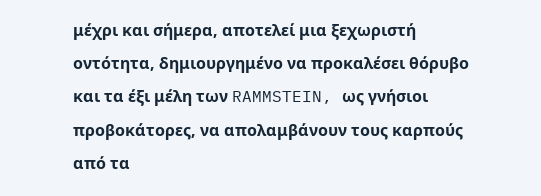μέχρι και σήμερα, αποτελεί μια ξεχωριστή οντότητα, δημιουργημένο να προκαλέσει θόρυβο και τα έξι μέλη των RAMMSTEIN, ως γνήσιοι προβοκάτορες, να απολαμβάνουν τους καρπούς από τα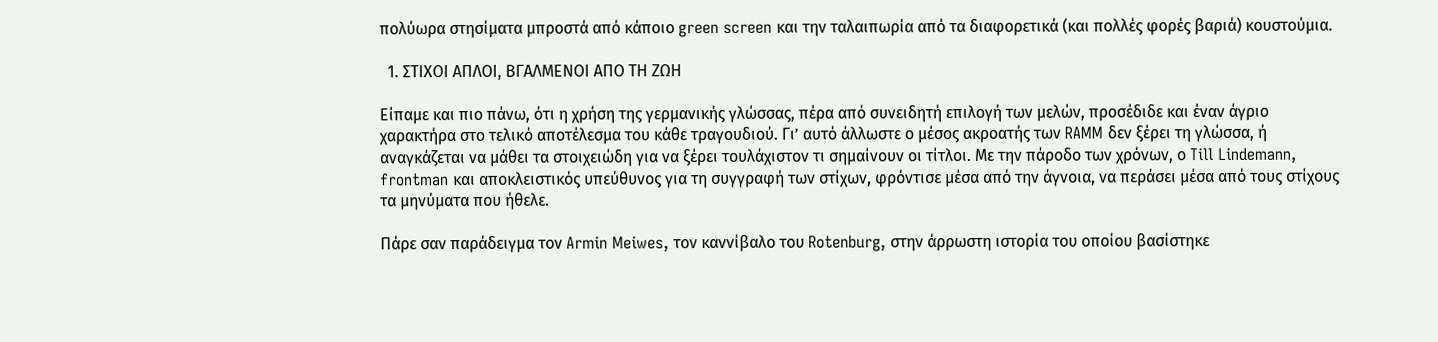πολύωρα στησίματα μπροστά από κάποιο green screen και την ταλαιπωρία από τα διαφορετικά (και πολλές φορές βαριά) κουστούμια.

  1. ΣΤΙΧΟΙ ΑΠΛΟΙ, ΒΓΑΛΜΕΝΟΙ ΑΠΟ ΤΗ ΖΩΗ

Είπαμε και πιο πάνω, ότι η χρήση της γερμανικής γλώσσας, πέρα από συνειδητή επιλογή των μελών, προσέδιδε και έναν άγριο χαρακτήρα στο τελικό αποτέλεσμα του κάθε τραγουδιού. Γι’ αυτό άλλωστε ο μέσος ακροατής των RAMM δεν ξέρει τη γλώσσα, ή αναγκάζεται να μάθει τα στοιχειώδη για να ξέρει τουλάχιστον τι σημαίνουν οι τίτλοι. Με την πάροδο των χρόνων, ο Till Lindemann, frontman και αποκλειστικός υπεύθυνος για τη συγγραφή των στίχων, φρόντισε μέσα από την άγνοια, να περάσει μέσα από τους στίχους τα μηνύματα που ήθελε.

Πάρε σαν παράδειγμα τον Armin Meiwes, τον καννίβαλο του Rotenburg, στην άρρωστη ιστορία του οποίου βασίστηκε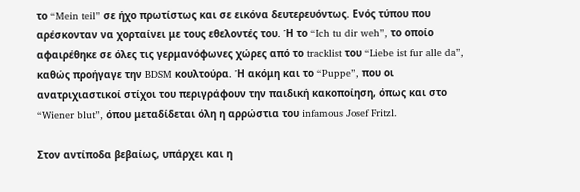το “Mein teil” σε ήχο πρωτίστως και σε εικόνα δευτερευόντως. Ενός τύπου που αρέσκονταν να χορταίνει με τους εθελοντές του. Ή το “Ich tu dir weh”, το οποίο αφαιρέθηκε σε όλες τις γερμανόφωνες χώρες από το tracklist του “Liebe ist fur alle da”, καθώς προήγαγε την BDSM κουλτούρα. Ή ακόμη και το “Puppe”, που οι ανατριχιαστικοί στίχοι του περιγράφουν την παιδική κακοποίηση, όπως και στο “Wiener blut”, όπου μεταδίδεται όλη η αρρώστια του infamous Josef Fritzl.

Στον αντίποδα βεβαίως, υπάρχει και η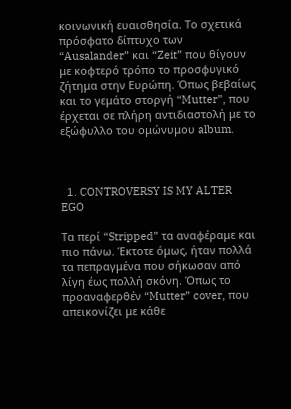κοινωνική ευαισθησία. Το σχετικά πρόσφατο δίπτυχο των “Ausalander” και “Zeit” που θίγουν με κοφτερό τρόπο το προσφυγικό ζήτημα στην Ευρώπη. Όπως βεβαίως και το γεμάτο στοργή “Mutter”, που έρχεται σε πλήρη αντιδιαστολή με το εξώφυλλο του ομώνυμου album.



  1. CONTROVERSY IS MY ALTER EGO

Τα περί “Stripped” τα αναφέραμε και πιο πάνω. Έκτοτε όμως, ήταν πολλά τα πεπραγμένα που σήκωσαν από λίγη έως πολλή σκόνη. Όπως το προαναφερθέν “Mutter” cover, που απεικονίζει με κάθε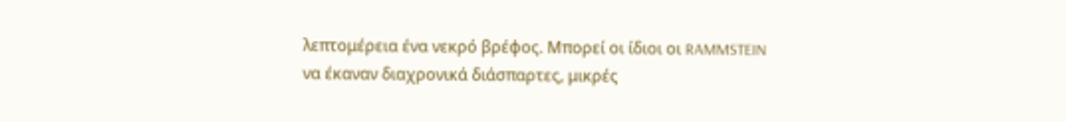λεπτομέρεια ένα νεκρό βρέφος. Μπορεί οι ίδιοι οι RAMMSTEIN να έκαναν διαχρονικά διάσπαρτες, μικρές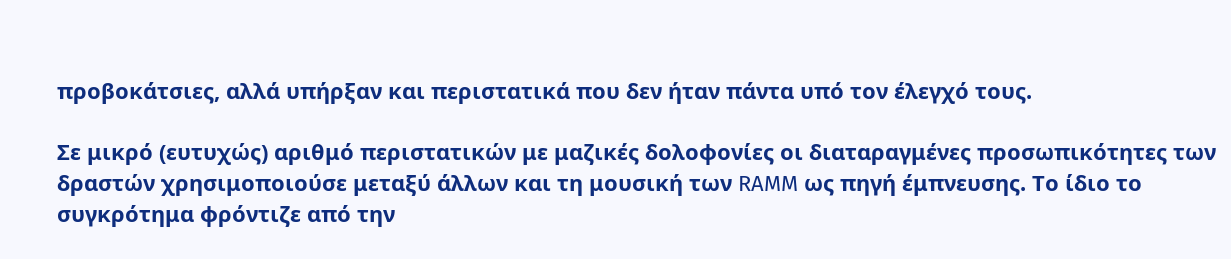προβοκάτσιες, αλλά υπήρξαν και περιστατικά που δεν ήταν πάντα υπό τον έλεγχό τους.

Σε μικρό (ευτυχώς) αριθμό περιστατικών με μαζικές δολοφονίες οι διαταραγμένες προσωπικότητες των δραστών χρησιμοποιούσε μεταξύ άλλων και τη μουσική των RAMM ως πηγή έμπνευσης. Το ίδιο το συγκρότημα φρόντιζε από την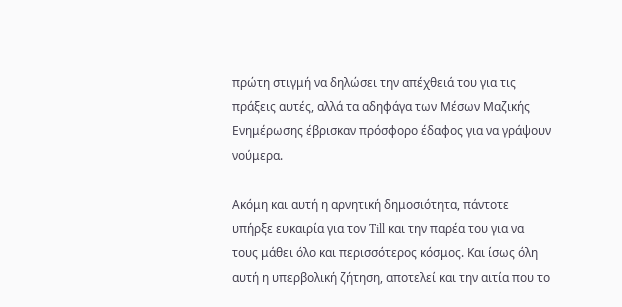πρώτη στιγμή να δηλώσει την απέχθειά του για τις πράξεις αυτές, αλλά τα αδηφάγα των Μέσων Μαζικής Ενημέρωσης έβρισκαν πρόσφορο έδαφος για να γράψουν νούμερα.

Ακόμη και αυτή η αρνητική δημοσιότητα, πάντοτε υπήρξε ευκαιρία για τον Till και την παρέα του για να τους μάθει όλο και περισσότερος κόσμος. Και ίσως όλη αυτή η υπερβολική ζήτηση, αποτελεί και την αιτία που το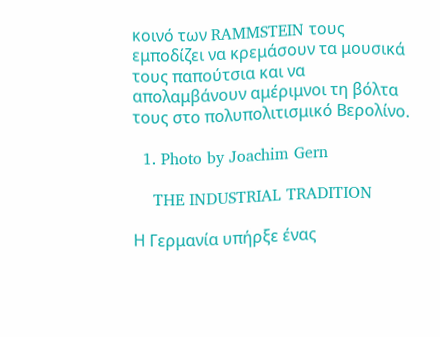κοινό των RAMMSTEIN τους εμποδίζει να κρεμάσουν τα μουσικά τους παπούτσια και να απολαμβάνουν αμέριμνοι τη βόλτα τους στο πολυπολιτισμικό Βερολίνο.

  1. Photo by Joachim Gern

    THE INDUSTRIAL TRADITION

Η Γερμανία υπήρξε ένας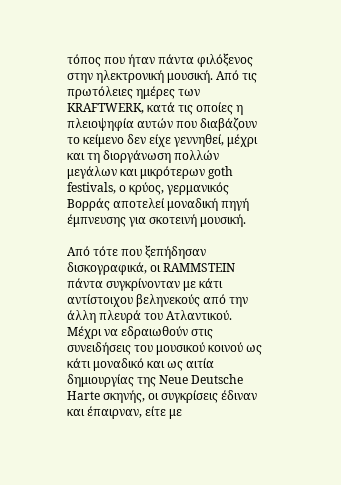τόπος που ήταν πάντα φιλόξενος στην ηλεκτρονική μουσική. Από τις πρωτόλειες ημέρες των KRAFTWERK, κατά τις οποίες η πλειοψηφία αυτών που διαβάζουν το κείμενο δεν είχε γεννηθεί, μέχρι και τη διοργάνωση πολλών μεγάλων και μικρότερων goth festivals, o κρύος, γερμανικός Βορράς αποτελεί μοναδική πηγή έμπνευσης για σκοτεινή μουσική.

Από τότε που ξεπήδησαν δισκογραφικά, οι RAMMSTEIN πάντα συγκρίνονταν με κάτι αντίστοιχου βεληνεκούς από την άλλη πλευρά του Ατλαντικού. Μέχρι να εδραιωθούν στις συνειδήσεις του μουσικού κοινού ως κάτι μοναδικό και ως αιτία δημιουργίας της Neue Deutsche Harte σκηνής, οι συγκρίσεις έδιναν και έπαιρναν, είτε με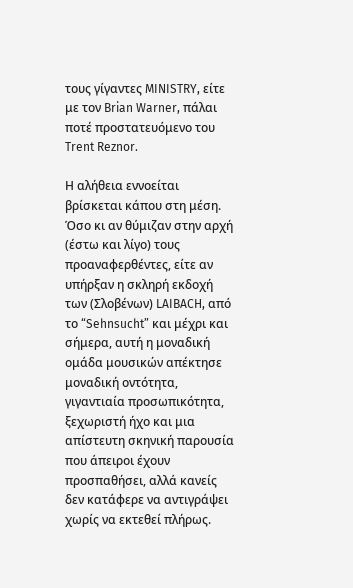τους γίγαντες MINISTRY, είτε με τον Brian Warner, πάλαι ποτέ προστατευόμενο του Trent Reznor.

Η αλήθεια εννοείται βρίσκεται κάπου στη μέση. Όσο κι αν θύμιζαν στην αρχή (έστω και λίγο) τους προαναφερθέντες, είτε αν υπήρξαν η σκληρή εκδοχή των (Σλοβένων) LAIBACH, από το “Sehnsucht” και μέχρι και σήμερα, αυτή η μοναδική ομάδα μουσικών απέκτησε μοναδική οντότητα, γιγαντιαία προσωπικότητα, ξεχωριστή ήχο και μια απίστευτη σκηνική παρουσία που άπειροι έχουν προσπαθήσει, αλλά κανείς δεν κατάφερε να αντιγράψει χωρίς να εκτεθεί πλήρως.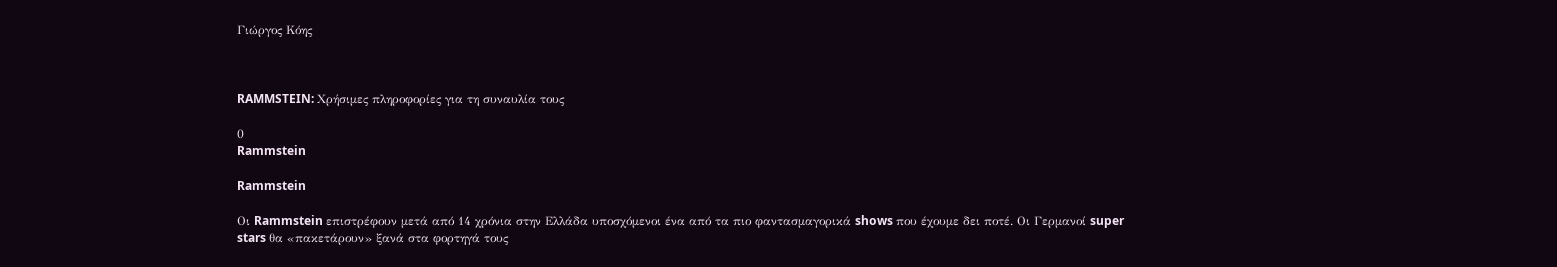Γιώργος Κόης



RAMMSTEIN: Χρήσιμες πληροφορίες για τη συναυλία τους

0
Rammstein

Rammstein

Οι Rammstein επιστρέφουν μετά από 14 χρόνια στην Ελλάδα υποσχόμενοι ένα από τα πιο φαντασμαγορικά shows που έχουμε δει ποτέ. Oι Γερμανοί super stars θα «πακετάρουν» ξανά στα φορτηγά τους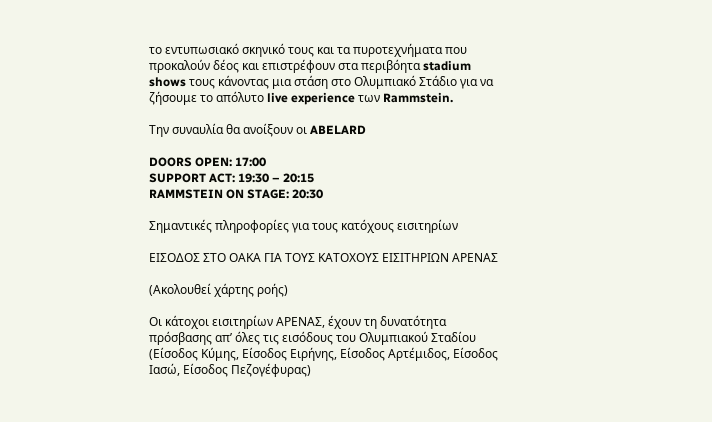το εντυπωσιακό σκηνικό τους και τα πυροτεχνήματα που προκαλούν δέος και επιστρέφουν στα περιβόητα stadium shows τους κάνοντας μια στάση στο Ολυμπιακό Στάδιο για να ζήσουμε το απόλυτο live experience των Rammstein.

Την συναυλία θα ανοίξουν οι ABELARD

DOORS OPEN: 17:00
SUPPORT ACT: 19:30 – 20:15
RAMMSTEIN ON STAGE: 20:30

Σημαντικές πληροφορίες για τους κατόχους εισιτηρίων

ΕΙΣΟΔΟΣ ΣΤΟ ΟΑΚΑ ΓΙΑ ΤΟΥΣ ΚΑΤΟΧΟΥΣ ΕΙΣΙΤΗΡΙΩΝ ΑΡΕΝΑΣ

(Ακολουθεί χάρτης ροής)

Οι κάτοχοι εισιτηρίων ΑΡΕΝΑΣ, έχουν τη δυνατότητα πρόσβασης απ’ όλες τις εισόδους του Ολυμπιακού Σταδίου
(Είσοδος Κύμης, Είσοδος Ειρήνης, Είσοδος Αρτέμιδος, Είσοδος Ιασώ, Είσοδος Πεζογέφυρας)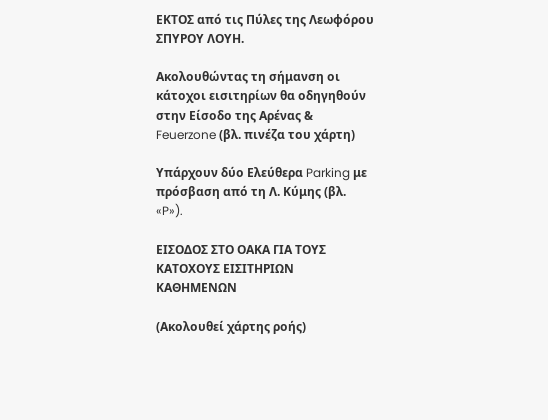ΕΚΤΟΣ από τις Πύλες της Λεωφόρου ΣΠΥΡΟΥ ΛΟΥΗ.

Ακολουθώντας τη σήμανση οι κάτοχοι εισιτηρίων θα οδηγηθούν
στην Είσοδο της Αρένας & Feuerzone (βλ. πινέζα του χάρτη)

Υπάρχουν δύο Ελεύθερα Parking με πρόσβαση από τη Λ. Κύμης (βλ. «P»).

ΕΙΣΟΔΟΣ ΣΤΟ ΟΑΚΑ ΓΙΑ ΤΟΥΣ ΚΑΤΟΧΟΥΣ ΕΙΣΙΤΗΡΙΩΝ ΚΑΘΗΜΕΝΩΝ

(Ακολουθεί χάρτης ροής)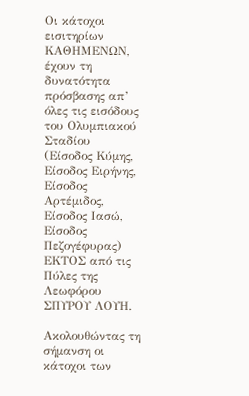Οι κάτοχοι εισιτηρίων ΚΑΘΗΜΕΝΩΝ, έχουν τη δυνατότητα πρόσβασης απ’ όλες τις εισόδους του Ολυμπιακού Σταδίου
(Είσοδος Κύμης, Είσοδος Ειρήνης, Είσοδος Αρτέμιδος, Είσοδος Ιασώ, Είσοδος Πεζογέφυρας)
ΕΚΤΟΣ από τις Πύλες της Λεωφόρου ΣΠΥΡΟΥ ΛΟΥΗ.

Ακολουθώντας τη σήμανση οι κάτοχοι των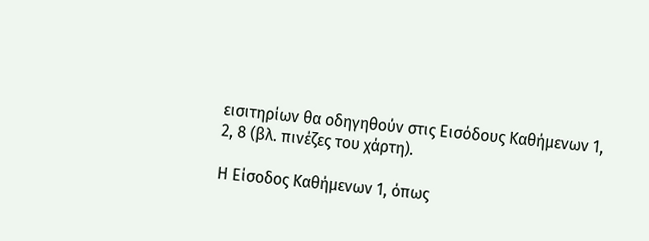εισιτηρίων θα οδηγηθούν στις Εισόδους Καθήμενων 1, 2, 8 (βλ. πινέζες του χάρτη).

Η Είσοδος Καθήμενων 1, όπως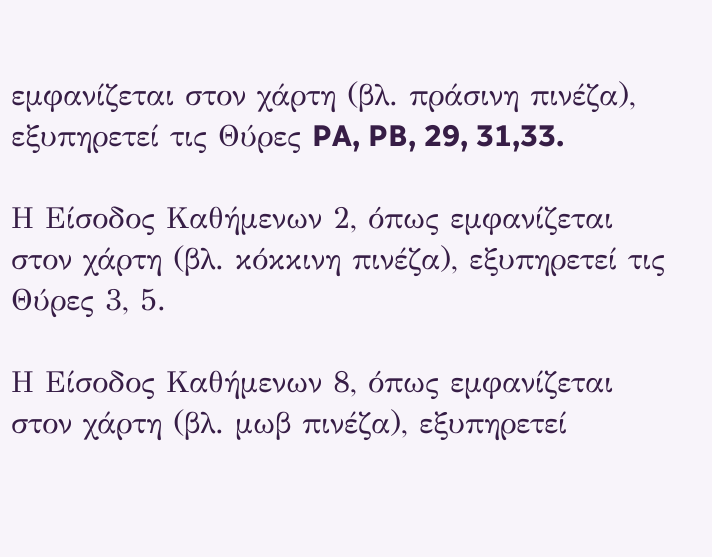εμφανίζεται στον χάρτη (βλ. πράσινη πινέζα), εξυπηρετεί τις Θύρες PA, PB, 29, 31,33.

Η Είσοδος Καθήμενων 2, όπως εμφανίζεται στον χάρτη (βλ. κόκκινη πινέζα), εξυπηρετεί τις Θύρες 3, 5.

Η Είσοδος Καθήμενων 8, όπως εμφανίζεται στον χάρτη (βλ. μωβ πινέζα), εξυπηρετεί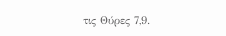τις Θύρες 7,9.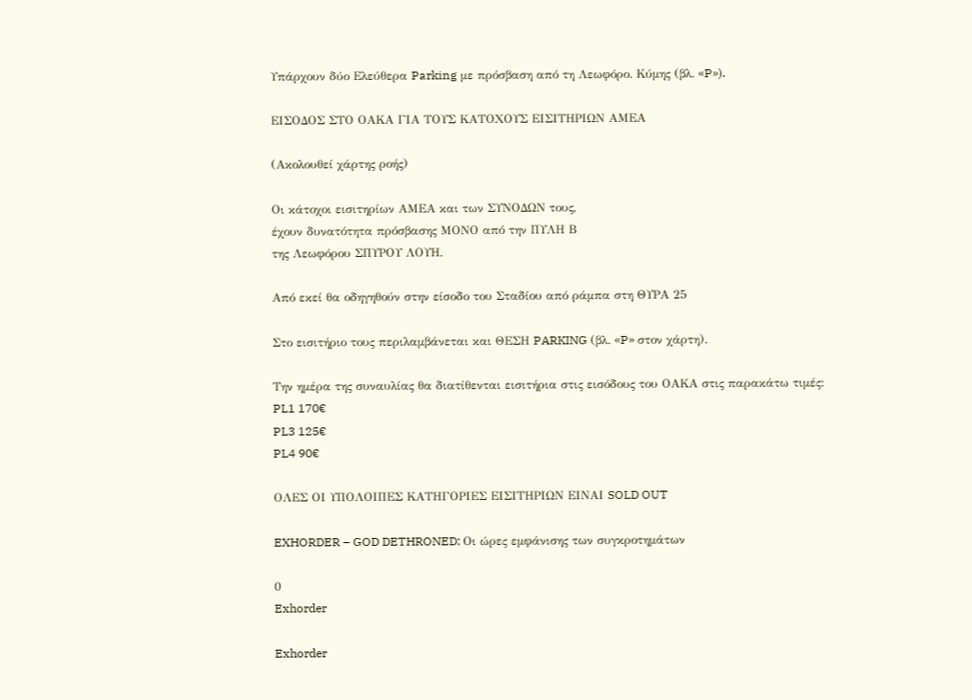Υπάρχουν δύο Ελεύθερα Parking με πρόσβαση από τη Λεωφόρο. Κύμης (βλ. «P»).

ΕΙΣΟΔΟΣ ΣΤΟ ΟΑΚΑ ΓΙΑ ΤΟΥΣ ΚΑΤΟΧΟΥΣ ΕΙΣΙΤΗΡΙΩΝ ΑΜΕΑ

(Ακολουθεί χάρτης ροής)

Οι κάτοχοι εισιτηρίων ΑΜΕΑ και των ΣΥΝΟΔΩΝ τους,
έχουν δυνατότητα πρόσβασης ΜΟΝΟ από την ΠΥΛΗ Β
της Λεωφόρου ΣΠΥΡΟΥ ΛΟΥΗ.

Από εκεί θα οδηγηθούν στην είσοδο του Σταδίου από ράμπα στη ΘΥΡΑ 25

Στο εισιτήριο τους περιλαμβάνεται και ΘΕΣΗ PARKING (βλ. «P» στον χάρτη).

Την ημέρα της συναυλίας θα διατίθενται εισιτήρια στις εισόδους του ΟΑΚΑ στις παρακάτω τιμές:
PL1 170€
PL3 125€
PL4 90€

ΟΛΕΣ ΟΙ ΥΠΟΛΟΙΠΕΣ ΚΑΤΗΓΟΡΙΕΣ ΕΙΣΙΤΗΡΙΩΝ ΕΙΝΑΙ SOLD OUT

EXHORDER – GOD DETHRONED: Οι ώρες εμφάνισης των συγκροτημάτων

0
Exhorder

Exhorder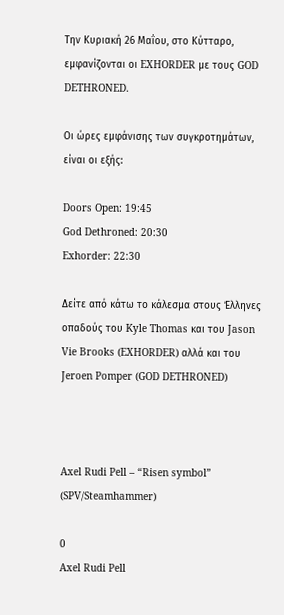Την Κυριακή 26 Μαΐου, στο Κύτταρο, εμφανίζονται οι EXHORDER με τους GOD DETHRONED.

Οι ώρες εμφάνισης των συγκροτημάτων, είναι οι εξής:

Doors Open: 19:45
God Dethroned: 20:30
Exhorder: 22:30

Δείτε από κάτω το κάλεσμα στους Έλληνες οπαδούς του Kyle Thomas και του Jason Vie Brooks (EXHORDER) αλλά και του Jeroen Pomper (GOD DETHRONED)



Axel Rudi Pell – “Risen symbol” (SPV/Steamhammer)

0
Axel Rudi Pell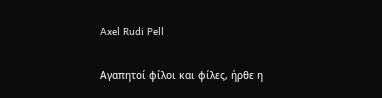Axel Rudi Pell

Αγαπητοί φίλοι και φίλες, ήρθε η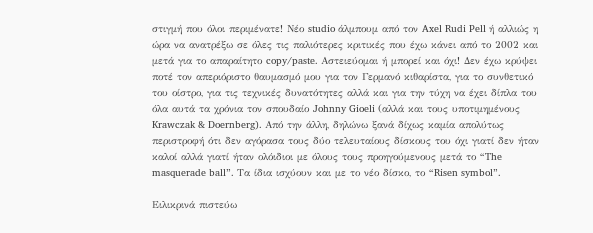στιγμή που όλοι περιμένατε! Νέο studio άλμπουμ από τον Axel Rudi Pell ή αλλιώς η ώρα να ανατρέξω σε όλες τις παλιότερες κριτικές που έχω κάνει από το 2002 και μετά για το απαραίτητο copy/paste. Αστειεύομαι ή μπορεί και όχι! Δεν έχω κρύψει ποτέ τον απεριόριστο θαυμασμό μου για τον Γερμανό κιθαρίστα, για το συνθετικό του οίστρο, για τις τεχνικές δυνατότητες αλλά και για την τύχη να έχει δίπλα του όλα αυτά τα χρόνια τον σπουδαίο Johnny Gioeli (αλλά και τους υποτιμημένους Krawczak & Doernberg). Από την άλλη, δηλώνω ξανά δίχως καμία απολύτως περιστροφή ότι δεν αγόρασα τους δύο τελευταίους δίσκους του όχι γιατί δεν ήταν καλοί αλλά γιατί ήταν ολόιδιοι με όλους τους προηγούμενους μετά το “The masquerade ball”. Τα ίδια ισχύουν και με το νέο δίσκο, το “Risen symbol”.

Ειλικρινά πιστεύω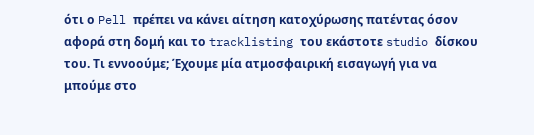ότι ο Pell πρέπει να κάνει αίτηση κατοχύρωσης πατέντας όσον αφορά στη δομή και το tracklisting του εκάστοτε studio δίσκου του. Τι εννοούμε; Έχουμε μία ατμοσφαιρική εισαγωγή για να μπούμε στο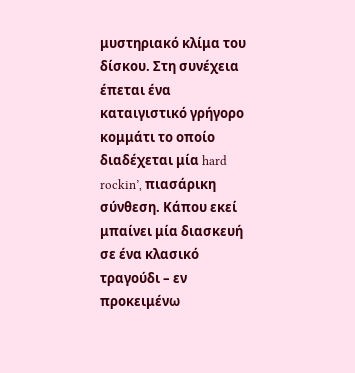μυστηριακό κλίμα του δίσκου. Στη συνέχεια έπεται ένα καταιγιστικό γρήγορο κομμάτι το οποίο διαδέχεται μία hard rockin’, πιασάρικη σύνθεση. Κάπου εκεί μπαίνει μία διασκευή σε ένα κλασικό τραγούδι – εν προκειμένω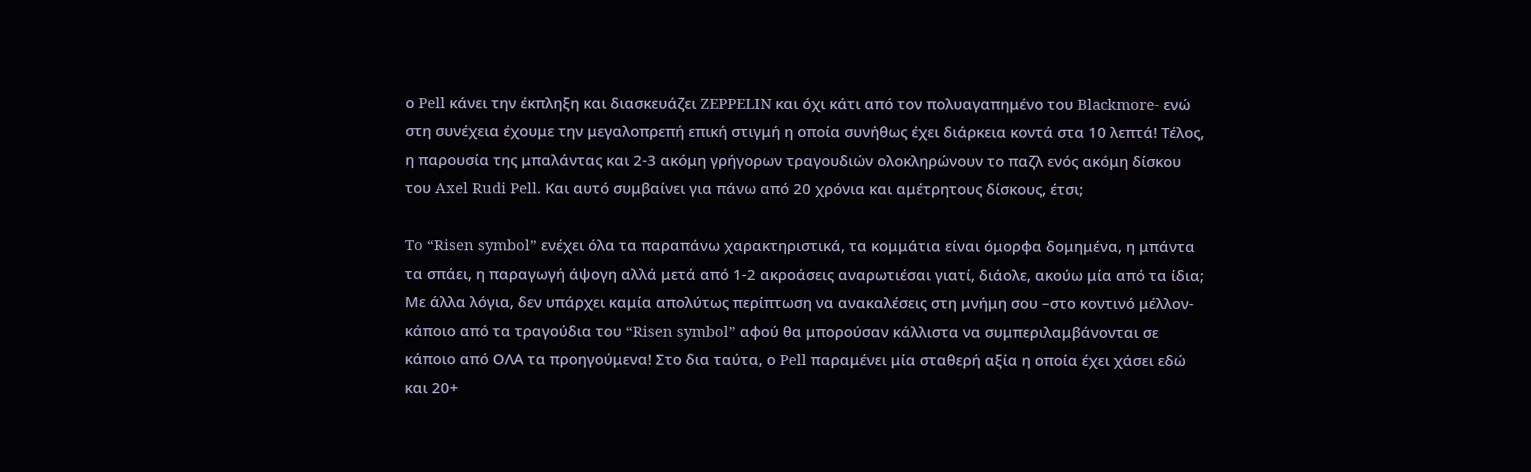ο Pell κάνει την έκπληξη και διασκευάζει ZEPPELIN και όχι κάτι από τον πολυαγαπημένο του Blackmore- ενώ στη συνέχεια έχουμε την μεγαλοπρεπή επική στιγμή η οποία συνήθως έχει διάρκεια κοντά στα 10 λεπτά! Τέλος, η παρουσία της μπαλάντας και 2-3 ακόμη γρήγορων τραγουδιών ολοκληρώνουν το παζλ ενός ακόμη δίσκου του Axel Rudi Pell. Και αυτό συμβαίνει για πάνω από 20 χρόνια και αμέτρητους δίσκους, έτσι;

To “Risen symbol” ενέχει όλα τα παραπάνω χαρακτηριστικά, τα κομμάτια είναι όμορφα δομημένα, η μπάντα τα σπάει, η παραγωγή άψογη αλλά μετά από 1-2 ακροάσεις αναρωτιέσαι γιατί, διάολε, ακούω μία από τα ίδια; Με άλλα λόγια, δεν υπάρχει καμία απολύτως περίπτωση να ανακαλέσεις στη μνήμη σου –στο κοντινό μέλλον- κάποιο από τα τραγούδια του “Risen symbol” αφού θα μπορούσαν κάλλιστα να συμπεριλαμβάνονται σε κάποιο από ΟΛΑ τα προηγούμενα! Στο δια ταύτα, ο Pell παραμένει μία σταθερή αξία η οποία έχει χάσει εδώ και 20+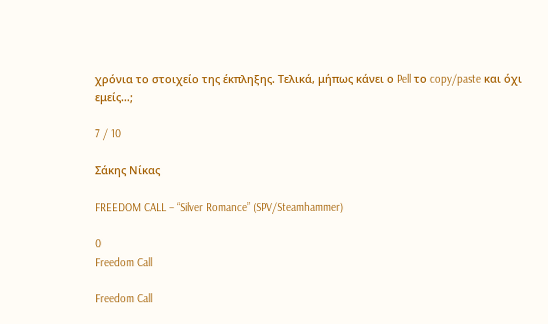χρόνια το στοιχείο της έκπληξης. Τελικά, μήπως κάνει ο Pell το copy/paste και όχι εμείς…;

7 / 10

Σάκης Νίκας

FREEDOM CALL – “Silver Romance” (SPV/Steamhammer)

0
Freedom Call

Freedom Call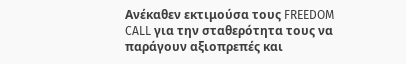Ανέκαθεν εκτιμούσα τους FREEDOM CALL για την σταθερότητα τους να παράγουν αξιοπρεπές και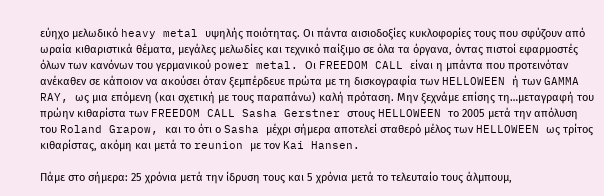εύηχο μελωδικό heavy metal υψηλής ποιότητας. Οι πάντα αισιοδοξίες κυκλοφορίες τους που σφύζουν από ωραία κιθαριστικά θέματα, μεγάλες μελωδίες και τεχνικό παίξιμο σε όλα τα όργανα, όντας πιστοί εφαρμοστές όλων των κανόνων του γερμανικού power metal. Οι FREEDOM CALL είναι η μπάντα που προτεινόταν ανέκαθεν σε κάποιον να ακούσει όταν ξεμπέρδευε πρώτα με τη δισκογραφία των HELLOWEEN ή των GAMMA RAY, ως μια επόμενη (και σχετική με τους παραπάνω) καλή πρόταση. Μην ξεχνάμε επίσης τη…μεταγραφή του πρώην κιθαρίστα των FREEDOM CALL Sasha Gerstner στους HELLOWEEN το 2005 μετά την απόλυση του Roland Grapow, και το ότι ο Sasha μέχρι σήμερα αποτελεί σταθερό μέλος των HELLOWEEN ως τρίτος κιθαρίστας, ακόμη και μετά το reunion με τον Kai Hansen.

Πάμε στο σήμερα: 25 χρόνια μετά την ίδρυση τους και 5 χρόνια μετά το τελευταίο τους άλμπουμ,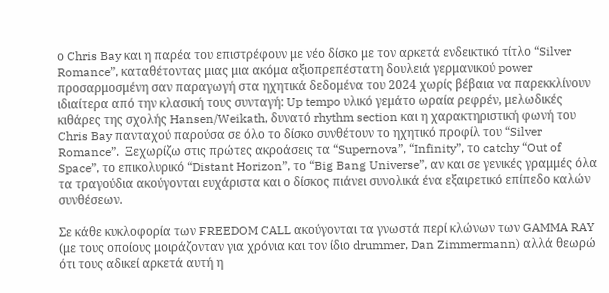ο Chris Bay και η παρέα του επιστρέφουν με νέο δίσκο με τον αρκετά ενδεικτικό τίτλο “Silver Romance”, καταθέτοντας μιας μια ακόμα αξιοπρεπέστατη δουλειά γερμανικού power προσαρμοσμένη σαν παραγωγή στα ηχητικά δεδομένα του 2024 χωρίς βέβαια να παρεκκλίνουν ιδιαίτερα από την κλασική τους συνταγή: Up tempo υλικό γεμάτο ωραία ρεφρέν, μελωδικές κιθάρες της σχολής Hansen/Weikath, δυνατό rhythm section και η χαρακτηριστική φωνή του Chris Bay πανταχού παρούσα σε όλο το δίσκο συνθέτουν το ηχητικό προφίλ του “Silver Romance”.  Ξεχωρίζω στις πρώτες ακροάσεις τα “Supernova”, “Infinity”, το catchy “Out of Space”, το επικολυρικό “Distant Horizon”, το “Big Bang Universe”, αν και σε γενικές γραμμές όλα τα τραγούδια ακούγονται ευχάριστα και ο δίσκος πιάνει συνολικά ένα εξαιρετικό επίπεδο καλών συνθέσεων.

Σε κάθε κυκλοφορία των FREEDOM CALL ακούγονται τα γνωστά περί κλώνων των GAMMA RAY (με τους οποίους μοιράζονταν για χρόνια και τον ίδιο drummer, Dan Zimmermann) αλλά θεωρώ ότι τους αδικεί αρκετά αυτή η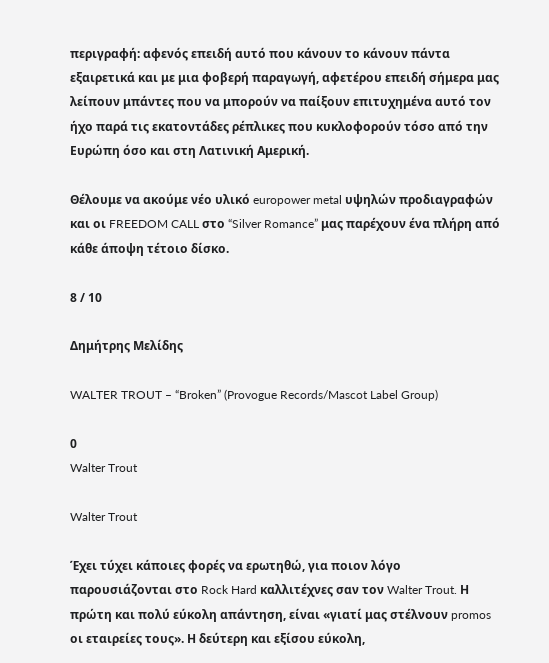περιγραφή: αφενός επειδή αυτό που κάνουν το κάνουν πάντα εξαιρετικά και με μια φοβερή παραγωγή, αφετέρου επειδή σήμερα μας λείπουν μπάντες που να μπορούν να παίξουν επιτυχημένα αυτό τον ήχο παρά τις εκατοντάδες ρέπλικες που κυκλοφορούν τόσο από την Ευρώπη όσο και στη Λατινική Αμερική.

Θέλουμε να ακούμε νέο υλικό europower metal υψηλών προδιαγραφών και οι FREEDOM CALL στο “Silver Romance” μας παρέχουν ένα πλήρη από κάθε άποψη τέτοιο δίσκο.

8 / 10

Δημήτρης Μελίδης

WALTER TROUT – “Broken” (Provogue Records/Mascot Label Group)

0
Walter Trout

Walter Trout

Έχει τύχει κάποιες φορές να ερωτηθώ, για ποιον λόγο παρουσιάζονται στο Rock Hard καλλιτέχνες σαν τον Walter Trout. Η πρώτη και πολύ εύκολη απάντηση, είναι «γιατί μας στέλνουν promos οι εταιρείες τους». Η δεύτερη και εξίσου εύκολη,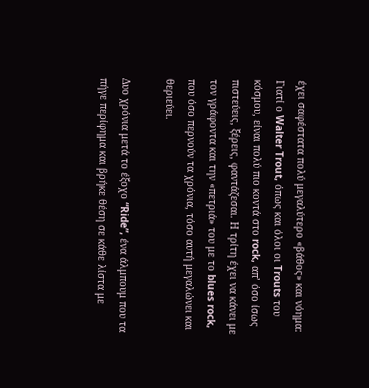έχει σαφέστατα πολύ μεγαλύτερο «βάθος» και νόημα: Γιατί ο Walter Trout, όπως και όλοι οι Trouts του κόσμου, είναι πολύ πιο κοντά στο rock, απ’ όσο ίσως πιστεύεις, ξέρεις, φαντάζεσαι. Η τρίτη έχει να κάνει με τον γράφοντα και την «πετριά» του με το blues rock, που όσο περνούν τα χρόνια, τόσο αυτή μεγαλώνει και θεριεύει.

Δυο χρόνια μετά το έξοχο “Ride”, ένα άλμπουμ που τα πήγε περίφημα και βρήκε θέση σε κάθε λίστα με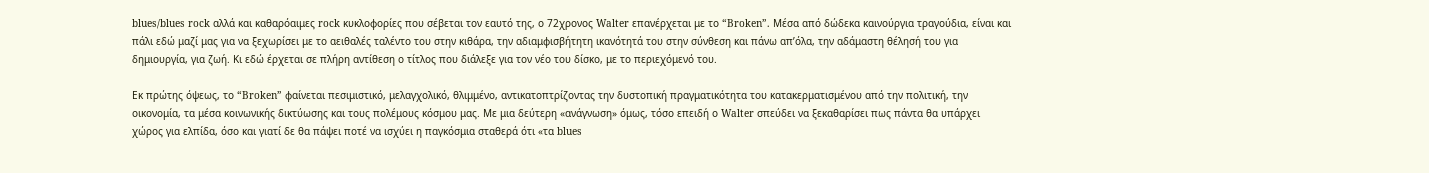blues/blues rock αλλά και καθαρόαιμες rock κυκλοφορίες που σέβεται τον εαυτό της, ο 72χρονος Walter επανέρχεται με το “Broken”. Μέσα από δώδεκα καινούργια τραγούδια, είναι και πάλι εδώ μαζί μας για να ξεχωρίσει με το αειθαλές ταλέντο του στην κιθάρα, την αδιαμφισβήτητη ικανότητά του στην σύνθεση και πάνω απ’όλα, την αδάμαστη θέλησή του για δημιουργία, για ζωή. Κι εδώ έρχεται σε πλήρη αντίθεση ο τίτλος που διάλεξε για τον νέο του δίσκο, με το περιεχόμενό του.

Εκ πρώτης όψεως, το “Broken” φαίνεται πεσιμιστικό, μελαγχολικό, θλιμμένο, αντικατοπτρίζοντας την δυστοπική πραγματικότητα του κατακερματισμένου από την πολιτική, την οικονομία, τα μέσα κοινωνικής δικτύωσης και τους πολέμους κόσμου μας. Με μια δεύτερη «ανάγνωση» όμως, τόσο επειδή ο Walter σπεύδει να ξεκαθαρίσει πως πάντα θα υπάρχει χώρος για ελπίδα, όσο και γιατί δε θα πάψει ποτέ να ισχύει η παγκόσμια σταθερά ότι «τα blues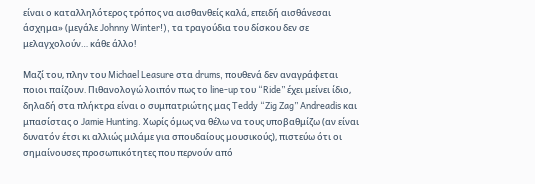είναι ο καταλληλότερος τρόπος να αισθανθείς καλά, επειδή αισθάνεσαι άσχημα» (μεγάλε Johnny Winter!), τα τραγούδια του δίσκου δεν σε μελαγχολούν… κάθε άλλο!

Μαζί του, πλην του Michael Leasure στα drums, πουθενά δεν αναγράφεται ποιοι παίζουν. Πιθανολογώ λοιπόν πως το line-up του “Ride” έχει μείνει ίδιο, δηλαδή στα πλήκτρα είναι ο συμπατριώτης μας Teddy “Zig Zag” Andreadis και μπασίστας ο Jamie Hunting. Χωρίς όμως να θέλω να τους υποβαθμίζω (αν είναι δυνατόν έτσι κι αλλιώς μιλάμε για σπουδαίους μουσικούς), πιστεύω ότι οι σημαίνουσες προσωπικότητες που περνούν από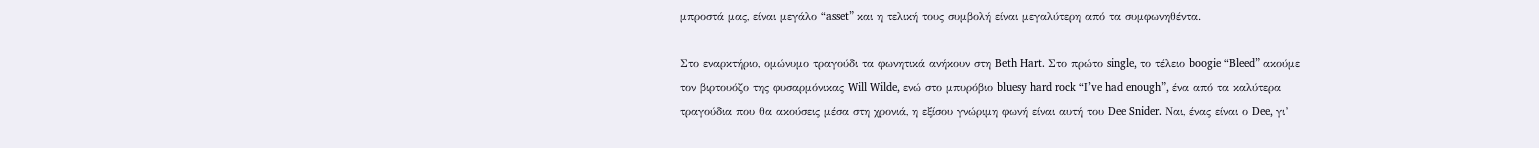μπροστά μας, είναι μεγάλο “asset” και η τελική τους συμβολή είναι μεγαλύτερη από τα συμφωνηθέντα.

Στο εναρκτήριο, ομώνυμο τραγούδι τα φωνητικά ανήκουν στη Beth Hart. Στο πρώτο single, το τέλειο boogie “Bleed” ακούμε τον βιρτουόζο της φυσαρμόνικας Will Wilde, ενώ στο μπυρόβιο bluesy hard rock “I’ve had enough”, ένα από τα καλύτερα τραγούδια που θα ακούσεις μέσα στη χρονιά, η εξίσου γνώριμη φωνή είναι αυτή του Dee Snider. Ναι, ένας είναι ο Dee, γι’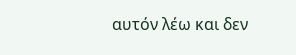αυτόν λέω και δεν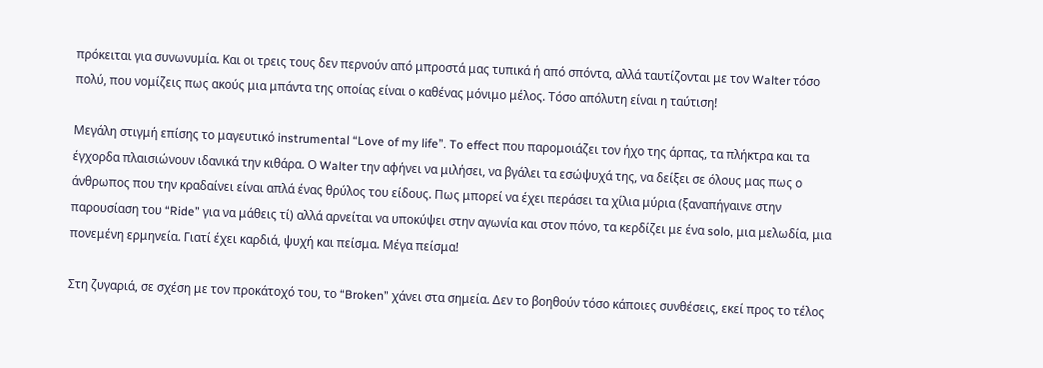πρόκειται για συνωνυμία. Και οι τρεις τους δεν περνούν από μπροστά μας τυπικά ή από σπόντα, αλλά ταυτίζονται με τον Walter τόσο πολύ, που νομίζεις πως ακούς μια μπάντα της οποίας είναι ο καθένας μόνιμο μέλος. Τόσο απόλυτη είναι η ταύτιση!

Μεγάλη στιγμή επίσης το μαγευτικό instrumental “Love of my life”. To effect που παρομοιάζει τον ήχο της άρπας, τα πλήκτρα και τα έγχορδα πλαισιώνουν ιδανικά την κιθάρα. Ο Walter την αφήνει να μιλήσει, να βγάλει τα εσώψυχά της, να δείξει σε όλους μας πως ο άνθρωπος που την κραδαίνει είναι απλά ένας θρύλος του είδους. Πως μπορεί να έχει περάσει τα χίλια μύρια (ξαναπήγαινε στην παρουσίαση του “Ride” για να μάθεις τί) αλλά αρνείται να υποκύψει στην αγωνία και στον πόνο, τα κερδίζει με ένα solo, μια μελωδία, μια πονεμένη ερμηνεία. Γιατί έχει καρδιά, ψυχή και πείσμα. Μέγα πείσμα!

Στη ζυγαριά, σε σχέση με τον προκάτοχό του, το “Broken” χάνει στα σημεία. Δεν το βοηθούν τόσο κάποιες συνθέσεις, εκεί προς το τέλος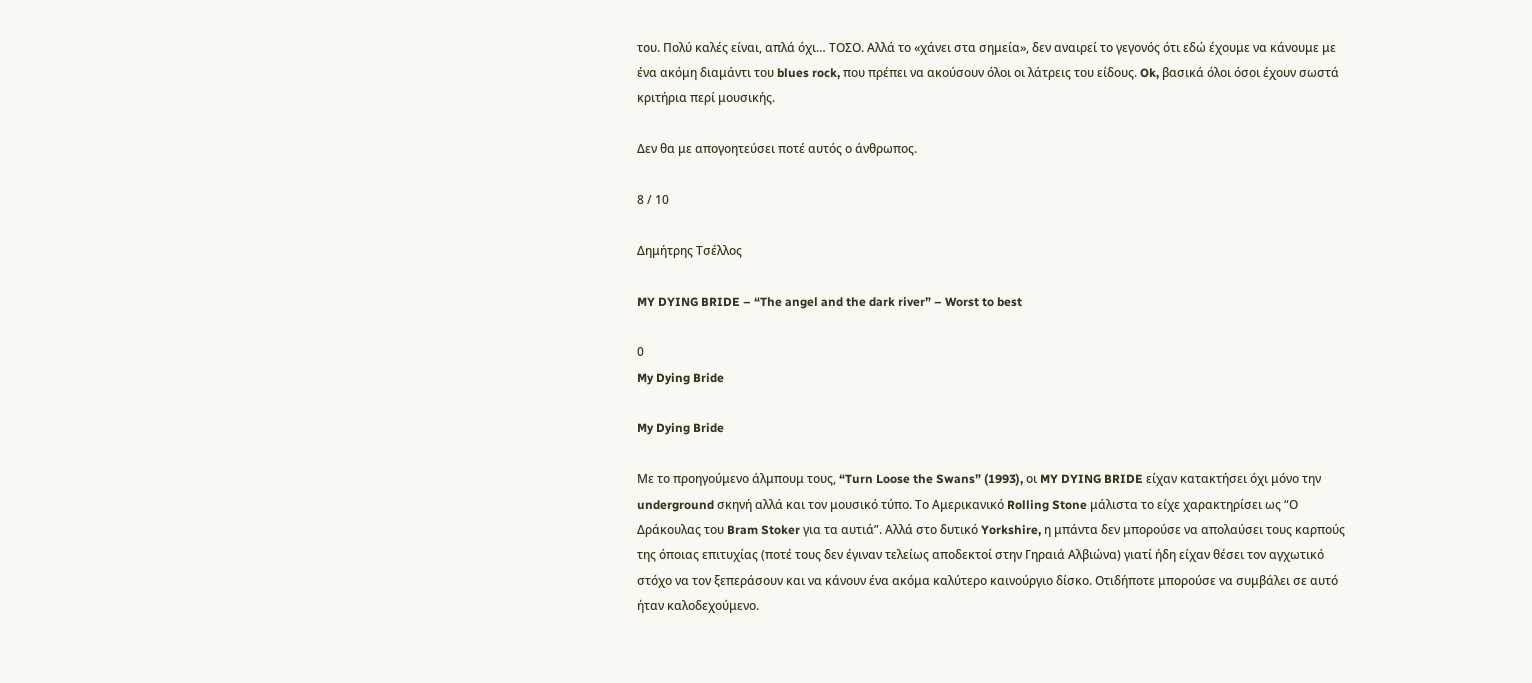του. Πολύ καλές είναι, απλά όχι… ΤΟΣΟ. Αλλά το «χάνει στα σημεία», δεν αναιρεί το γεγονός ότι εδώ έχουμε να κάνουμε με ένα ακόμη διαμάντι του blues rock, που πρέπει να ακούσουν όλοι οι λάτρεις του είδους. Ok, βασικά όλοι όσοι έχουν σωστά κριτήρια περί μουσικής.

Δεν θα με απογοητεύσει ποτέ αυτός ο άνθρωπος.

8 / 10

Δημήτρης Τσέλλος

MY DYING BRIDE – “The angel and the dark river” – Worst to best

0
My Dying Bride

My Dying Bride

Με το προηγούμενο άλμπουμ τους, “Turn Loose the Swans” (1993), οι MY DYING BRIDE είχαν κατακτήσει όχι μόνο την underground σκηνή αλλά και τον μουσικό τύπο. Το Αμερικανικό Rolling Stone μάλιστα το είχε χαρακτηρίσει ως “Ο Δράκουλας του Bram Stoker για τα αυτιά”. Αλλά στο δυτικό Yorkshire, η μπάντα δεν μπορούσε να απολαύσει τους καρπούς της όποιας επιτυχίας (ποτέ τους δεν έγιναν τελείως αποδεκτοί στην Γηραιά Αλβιώνα) γιατί ήδη είχαν θέσει τον αγχωτικό στόχο να τον ξεπεράσουν και να κάνουν ένα ακόμα καλύτερο καινούργιο δίσκο. Οτιδήποτε μπορούσε να συμβάλει σε αυτό ήταν καλοδεχούμενο.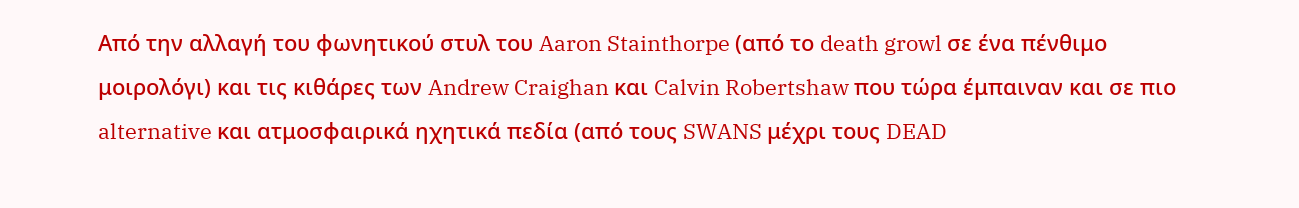Από την αλλαγή του φωνητικού στυλ του Aaron Stainthorpe (από το death growl σε ένα πένθιμο μοιρολόγι) και τις κιθάρες των Andrew Craighan και Calvin Robertshaw που τώρα έμπαιναν και σε πιο alternative και ατμοσφαιρικά ηχητικά πεδία (από τους SWANS μέχρι τους DEAD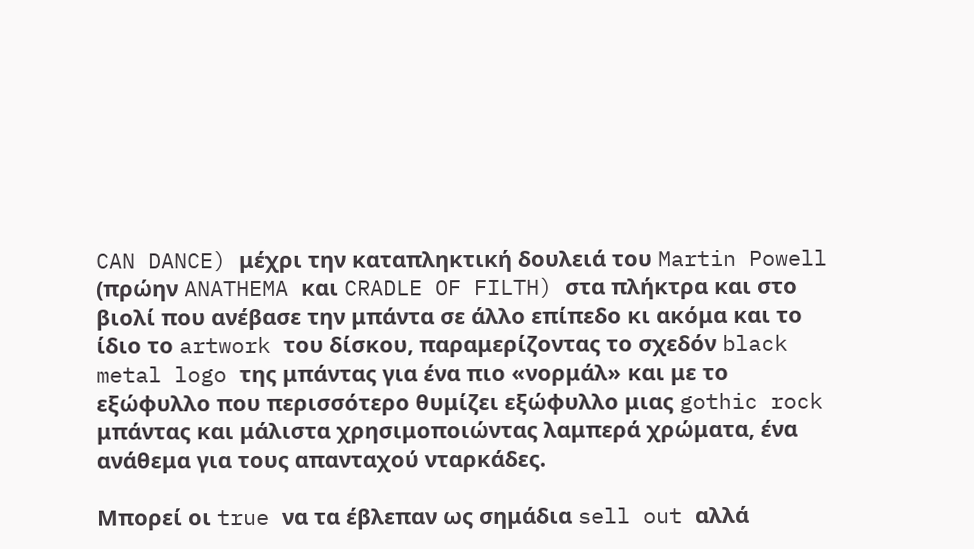CAN DANCE) μέχρι την καταπληκτική δουλειά του Martin Powell (πρώην ANATHEMA και CRADLE OF FILTH) στα πλήκτρα και στο βιολί που ανέβασε την μπάντα σε άλλο επίπεδο κι ακόμα και το ίδιο το artwork του δίσκου, παραμερίζοντας το σχεδόν black metal logo της μπάντας για ένα πιο «νορμάλ» και με το εξώφυλλο που περισσότερο θυμίζει εξώφυλλο μιας gothic rock μπάντας και μάλιστα χρησιμοποιώντας λαμπερά χρώματα, ένα ανάθεμα για τους απανταχού νταρκάδες.

Μπορεί οι true να τα έβλεπαν ως σημάδια sell out αλλά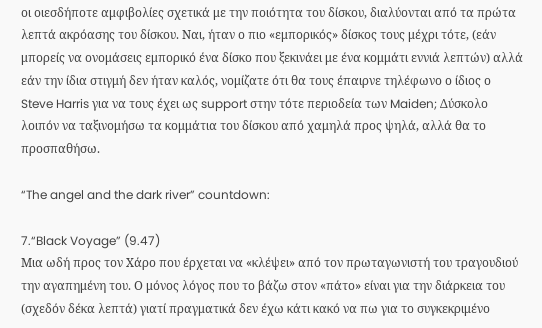οι οιεσδήποτε αμφιβολίες σχετικά με την ποιότητα του δίσκου, διαλύονται από τα πρώτα λεπτά ακρόασης του δίσκου. Ναι, ήταν ο πιο «εμπορικός» δίσκος τους μέχρι τότε, (εάν μπορείς να ονομάσεις εμπορικό ένα δίσκο που ξεκινάει με ένα κομμάτι εννιά λεπτών) αλλά εάν την ίδια στιγμή δεν ήταν καλός, νομίζατε ότι θα τους έπαιρνε τηλέφωνο ο ίδιος ο Steve Harris για να τους έχει ως support στην τότε περιοδεία των Maiden; Δύσκολο λοιπόν να ταξινομήσω τα κομμάτια του δίσκου από χαμηλά προς ψηλά, αλλά θα το προσπαθήσω.

“The angel and the dark river” countdown:

7.“Black Voyage” (9.47)
Μια ωδή προς τον Χάρο που έρχεται να «κλέψει» από τον πρωταγωνιστή του τραγουδιού την αγαπημένη του. Ο μόνος λόγος που το βάζω στον «πάτο» είναι για την διάρκεια του (σχεδόν δέκα λεπτά) γιατί πραγματικά δεν έχω κάτι κακό να πω για το συγκεκριμένο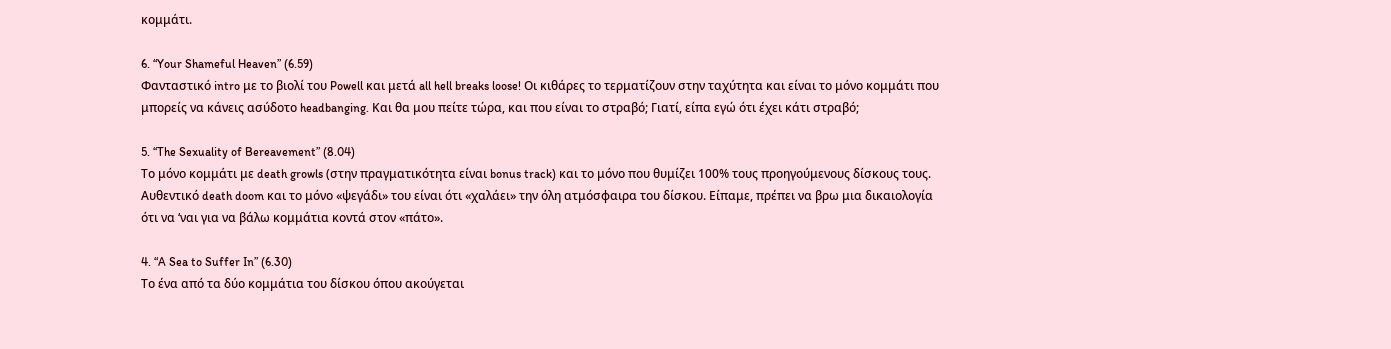κομμάτι.

6. “Your Shameful Heaven” (6.59)
Φανταστικό intro με το βιολί του Powell και μετά all hell breaks loose! Οι κιθάρες το τερματίζουν στην ταχύτητα και είναι το μόνο κομμάτι που μπορείς να κάνεις ασύδοτο headbanging. Και θα μου πείτε τώρα, και που είναι το στραβό; Γιατί, είπα εγώ ότι έχει κάτι στραβό;

5. “The Sexuality of Bereavement” (8.04)
Το μόνο κομμάτι με death growls (στην πραγματικότητα είναι bonus track) και το μόνο που θυμίζει 100% τους προηγούμενους δίσκους τους. Αυθεντικό death doom και το μόνο «ψεγάδι» του είναι ότι «χαλάει» την όλη ατμόσφαιρα του δίσκου. Είπαμε, πρέπει να βρω μια δικαιολογία ότι να ‘ναι για να βάλω κομμάτια κοντά στον «πάτο».

4. “A Sea to Suffer In” (6.30)
Το ένα από τα δύο κομμάτια του δίσκου όπου ακούγεται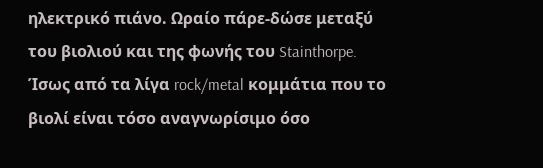ηλεκτρικό πιάνο. Ωραίο πάρε-δώσε μεταξύ του βιολιού και της φωνής του Stainthorpe. Ίσως από τα λίγα rock/metal κομμάτια που το βιολί είναι τόσο αναγνωρίσιμο όσο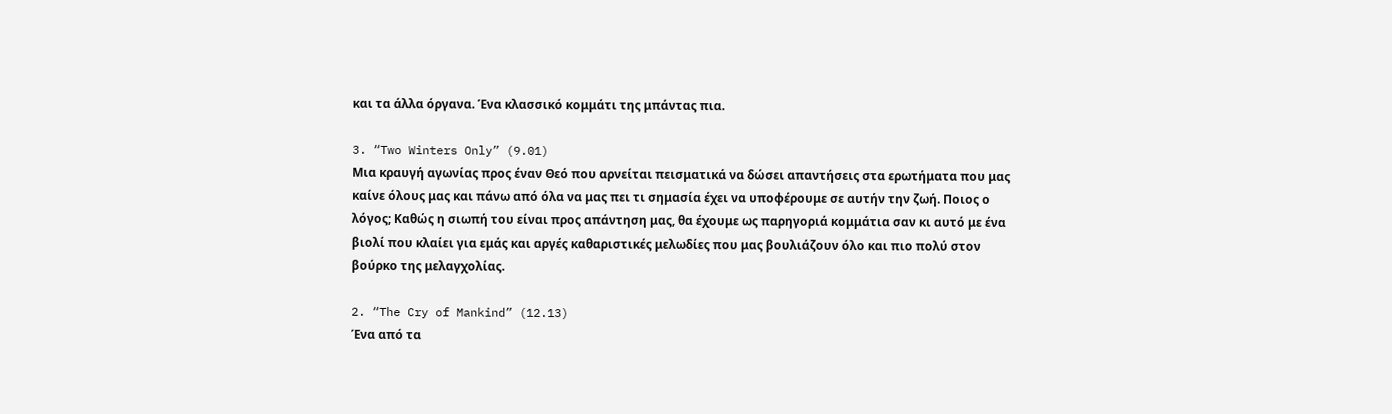και τα άλλα όργανα. Ένα κλασσικό κομμάτι της μπάντας πια.

3. “Two Winters Only” (9.01)
Μια κραυγή αγωνίας προς έναν Θεό που αρνείται πεισματικά να δώσει απαντήσεις στα ερωτήματα που μας καίνε όλους μας και πάνω από όλα να μας πει τι σημασία έχει να υποφέρουμε σε αυτήν την ζωή. Ποιος ο λόγος; Καθώς η σιωπή του είναι προς απάντηση μας, θα έχουμε ως παρηγοριά κομμάτια σαν κι αυτό με ένα βιολί που κλαίει για εμάς και αργές καθαριστικές μελωδίες που μας βουλιάζουν όλο και πιο πολύ στον βούρκο της μελαγχολίας.

2. “The Cry of Mankind” (12.13)
Ένα από τα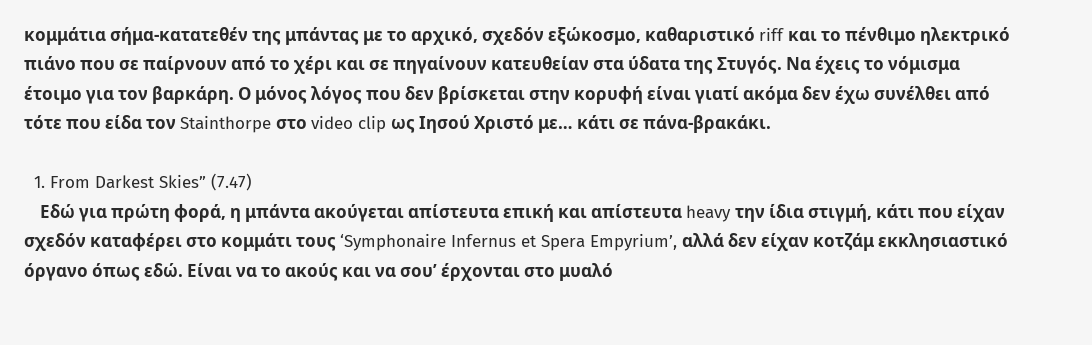κομμάτια σήμα-κατατεθέν της μπάντας με το αρχικό, σχεδόν εξώκοσμο, καθαριστικό riff και το πένθιμο ηλεκτρικό πιάνο που σε παίρνουν από το χέρι και σε πηγαίνουν κατευθείαν στα ύδατα της Στυγός. Να έχεις το νόμισμα έτοιμο για τον βαρκάρη. Ο μόνος λόγος που δεν βρίσκεται στην κορυφή είναι γιατί ακόμα δεν έχω συνέλθει από τότε που είδα τον Stainthorpe στο video clip ως Ιησού Χριστό με… κάτι σε πάνα-βρακάκι.

  1. From Darkest Skies” (7.47)
    Εδώ για πρώτη φορά, η μπάντα ακούγεται απίστευτα επική και απίστευτα heavy την ίδια στιγμή, κάτι που είχαν σχεδόν καταφέρει στο κομμάτι τους ‘Symphonaire Infernus et Spera Empyrium’, αλλά δεν είχαν κοτζάμ εκκλησιαστικό όργανο όπως εδώ. Είναι να το ακούς και να σου’ έρχονται στο μυαλό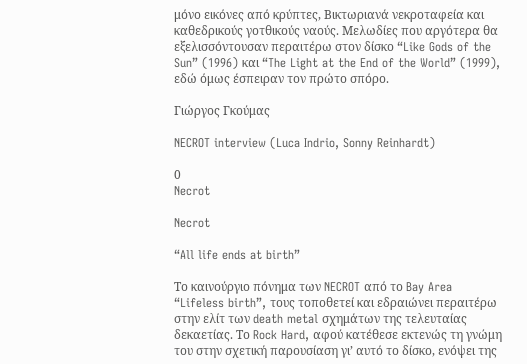μόνο εικόνες από κρύπτες, Βικτωριανά νεκροταφεία και καθεδρικούς γοτθικούς ναούς. Μελωδίες που αργότερα θα εξελισσόντουσαν περαιτέρω στον δίσκο “Like Gods of the Sun” (1996) και “The Light at the End of the World” (1999), εδώ όμως έσπειραν τον πρώτο σπόρο.

Γιώργος Γκούμας

NECROT interview (Luca Indrio, Sonny Reinhardt)

0
Necrot

Necrot

“All life ends at birth”

Το καινούργιο πόνημα των NECROT από το Bay Area “Lifeless birth”, τους τοποθετεί και εδραιώνει περαιτέρω στην ελίτ των death metal σχημάτων της τελευταίας δεκαετίας. Το Rock Hard, αφού κατέθεσε εκτενώς τη γνώμη του στην σχετική παρουσίαση γι’ αυτό το δίσκο, ενόψει της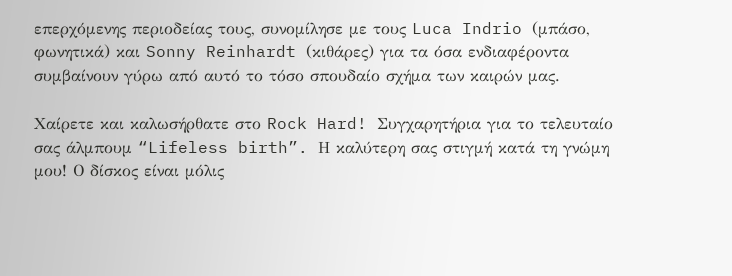επερχόμενης περιοδείας τους, συνομίλησε με τους Luca Indrio (μπάσο, φωνητικά) και Sonny Reinhardt (κιθάρες) για τα όσα ενδιαφέροντα συμβαίνουν γύρω από αυτό το τόσο σπουδαίο σχήμα των καιρών μας.

Χαίρετε και καλωσήρθατε στο Rock Hard! Συγχαρητήρια για το τελευταίο σας άλμπουμ “Lifeless birth”. Η καλύτερη σας στιγμή κατά τη γνώμη μου! Ο δίσκος είναι μόλις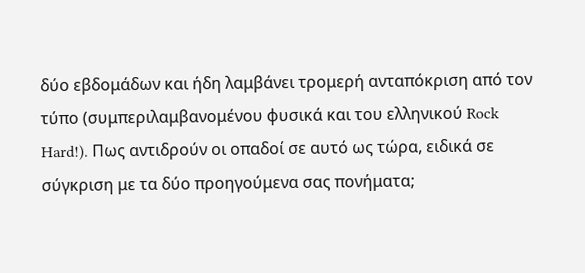δύο εβδομάδων και ήδη λαμβάνει τρομερή ανταπόκριση από τον τύπο (συμπεριλαμβανομένου φυσικά και του ελληνικού Rock Hard!). Πως αντιδρούν οι οπαδοί σε αυτό ως τώρα, ειδικά σε σύγκριση με τα δύο προηγούμενα σας πονήματα;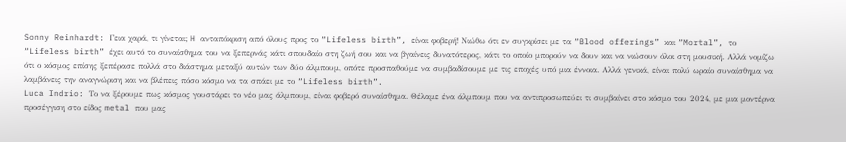Sonny Reinhardt: Γεια χαρά, τι γίνεται; H ανταπόκριση από όλους προς το “Lifeless birth”, είναι φοβερή! Νιώθω ότι εν συγκρίσει με τα “Blood offerings” και “Mortal”, το “Lifeless birth” έχει αυτό το συναίσθημα του να ξεπερνάς κάτι σπουδαίο στη ζωή σου και να βγαίνεις δυνατότερος, κάτι το οποίο μπορούν να δουν και να νιώσουν όλοι στη μουσική. Αλλά νομίζω ότι ο κόσμος επίσης ξεπέρασε πολλά στο διάστημα μεταξύ αυτών των δύο άλμπουμ, οπότε προσπαθούμε να συμβαδίσουμε με τις εποχές υπό μια έννοια. Αλλά γενικά, είναι πολύ ωραίο συναίσθημα να λαμβάνεις την αναγνώριση και να βλέπεις πόσο κόσμο να τα σπάει με το “Lifeless birth”.
Luca Indrio: Το να ξέρουμε πως κόσμος γουστάρει το νέο μας άλμπουμ, είναι φοβερό συναίσθημα. Θέλαμε ένα άλμπουμ που να αντιπροσωπεύει τι συμβαίνει στο κόσμο του 2024, με μια μοντέρνα προσέγγιση στο είδος metal που μας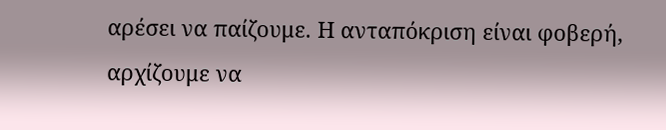αρέσει να παίζουμε. Η ανταπόκριση είναι φοβερή, αρχίζουμε να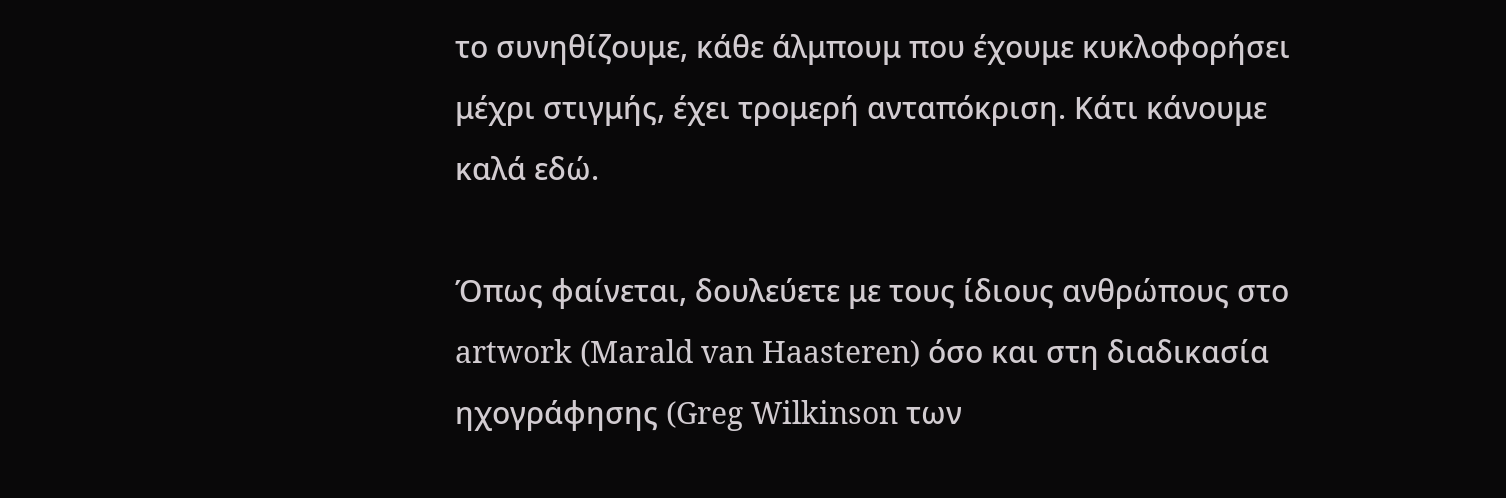το συνηθίζουμε, κάθε άλμπουμ που έχουμε κυκλοφορήσει μέχρι στιγμής, έχει τρομερή ανταπόκριση. Κάτι κάνουμε καλά εδώ.

Όπως φαίνεται, δουλεύετε με τους ίδιους ανθρώπους στο artwork (Marald van Haasteren) όσο και στη διαδικασία ηχογράφησης (Greg Wilkinson των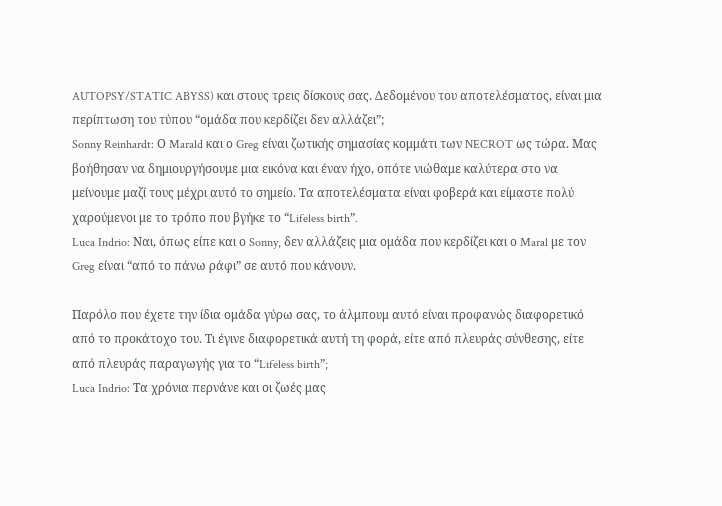AUTOPSY/STATIC ABYSS) και στους τρεις δίσκους σας. Δεδομένου του αποτελέσματος, είναι μια περίπτωση του τύπου “ομάδα που κερδίζει δεν αλλάζει”;
Sonny Reinhardt: Ο Marald και ο Greg είναι ζωτικής σημασίας κομμάτι των NECROT ως τώρα. Μας βοήθησαν να δημιουργήσουμε μια εικόνα και έναν ήχο, οπότε νιώθαμε καλύτερα στο να μείνουμε μαζί τους μέχρι αυτό το σημείο. Τα αποτελέσματα είναι φοβερά και είμαστε πολύ χαρούμενοι με το τρόπο που βγήκε το “Lifeless birth”.
Luca Indrio: Ναι, όπως είπε και ο Sonny, δεν αλλάζεις μια ομάδα που κερδίζει και ο Maral με τον Greg είναι “από το πάνω ράφι” σε αυτό που κάνουν.

Παρόλο που έχετε την ίδια ομάδα γύρω σας, το άλμπουμ αυτό είναι προφανώς διαφορετικό από το προκάτοχο του. Τι έγινε διαφορετικά αυτή τη φορά, είτε από πλευράς σύνθεσης, είτε από πλευράς παραγωγής για το “Lifeless birth”;
Luca Indrio: Τα χρόνια περνάνε και οι ζωές μας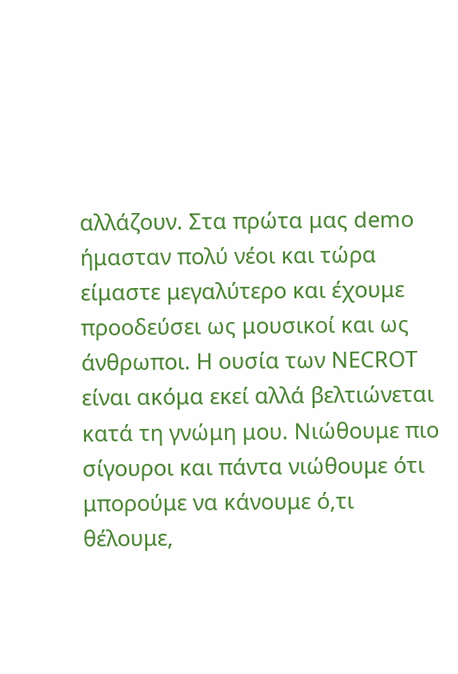αλλάζουν. Στα πρώτα μας demo ήμασταν πολύ νέοι και τώρα είμαστε μεγαλύτερο και έχουμε προοδεύσει ως μουσικοί και ως άνθρωποι. Η ουσία των NECROT είναι ακόμα εκεί αλλά βελτιώνεται κατά τη γνώμη μου. Νιώθουμε πιο σίγουροι και πάντα νιώθουμε ότι μπορούμε να κάνουμε ό,τι θέλουμε,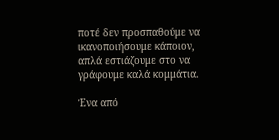ποτέ δεν προσπαθούμε να ικανοποιήσουμε κάποιον, απλά εστιάζουμε στο να γράφουμε καλά κομμάτια.

Ένα από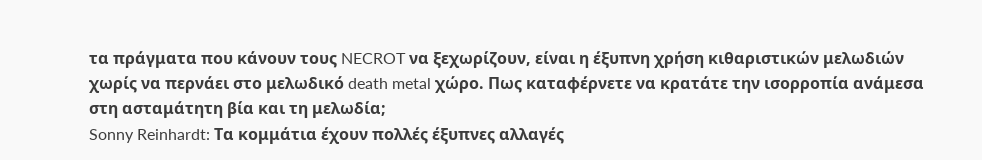τα πράγματα που κάνουν τους NECROT να ξεχωρίζουν, είναι η έξυπνη χρήση κιθαριστικών μελωδιών χωρίς να περνάει στο μελωδικό death metal χώρο. Πως καταφέρνετε να κρατάτε την ισορροπία ανάμεσα στη ασταμάτητη βία και τη μελωδία;
Sonny Reinhardt: Τα κομμάτια έχουν πολλές έξυπνες αλλαγές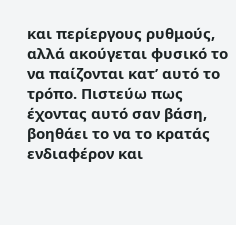και περίεργους ρυθμούς, αλλά ακούγεται φυσικό το να παίζονται κατ’ αυτό το τρόπο. Πιστεύω πως έχοντας αυτό σαν βάση, βοηθάει το να το κρατάς ενδιαφέρον και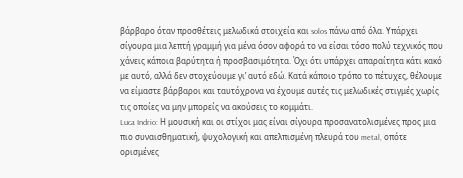βάρβαρο όταν προσθέτεις μελωδικά στοιχεία και solos πάνω από όλα. Υπάρχει σίγουρα μια λεπτή γραμμή για μένα όσον αφορά το να είσαι τόσο πολύ τεχνικός που χάνεις κάποια βαρύτητα ή προσβασιμότητα. Όχι ότι υπάρχει απαραίτητα κάτι κακό με αυτό, αλλά δεν στοχεύουμε γι’ αυτό εδώ. Κατά κάποιο τρόπο το πέτυχες, θέλουμε να είμαστε βάρβαροι και ταυτόχρονα να έχουμε αυτές τις μελωδικές στιγμές χωρίς τις οποίες να μην μπορείς να ακούσεις το κομμάτι.
Luca Indrio: Η μουσική και οι στίχοι μας είναι σίγουρα προσανατολισμένες προς μια πιο συναισθηματική, ψυχολογική και απελπισμένη πλευρά του metal, οπότε ορισμένες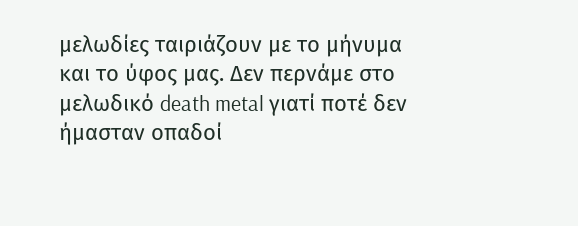μελωδίες ταιριάζουν με το μήνυμα και το ύφος μας. Δεν περνάμε στο μελωδικό death metal γιατί ποτέ δεν ήμασταν οπαδοί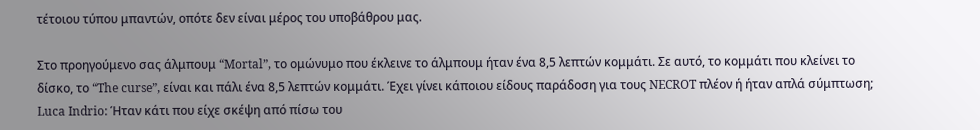τέτοιου τύπου μπαντών, οπότε δεν είναι μέρος του υποβάθρου μας.

Στο προηγούμενο σας άλμπουμ “Mortal”, το ομώνυμο που έκλεινε το άλμπουμ ήταν ένα 8,5 λεπτών κομμάτι. Σε αυτό, το κομμάτι που κλείνει το δίσκο, το “The curse”, είναι και πάλι ένα 8,5 λεπτών κομμάτι. Έχει γίνει κάποιου είδους παράδοση για τους NECROT πλέον ή ήταν απλά σύμπτωση;
Luca Indrio: Ήταν κάτι που είχε σκέψη από πίσω του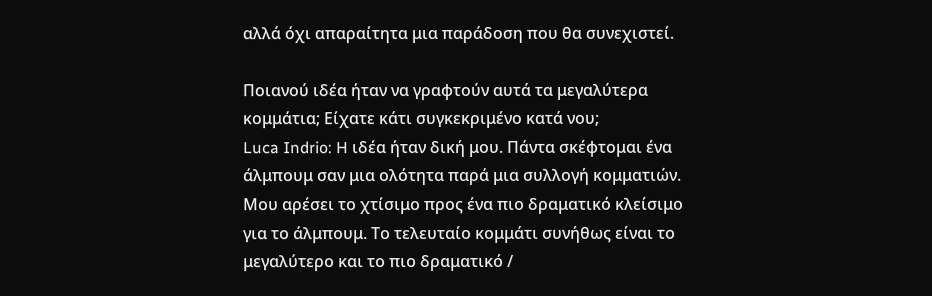αλλά όχι απαραίτητα μια παράδοση που θα συνεχιστεί.

Ποιανού ιδέα ήταν να γραφτούν αυτά τα μεγαλύτερα κομμάτια; Είχατε κάτι συγκεκριμένο κατά νου;
Luca Indrio: H ιδέα ήταν δική μου. Πάντα σκέφτομαι ένα άλμπουμ σαν μια ολότητα παρά μια συλλογή κομματιών. Μου αρέσει το χτίσιμο προς ένα πιο δραματικό κλείσιμο για το άλμπουμ. Το τελευταίο κομμάτι συνήθως είναι το μεγαλύτερο και το πιο δραματικό /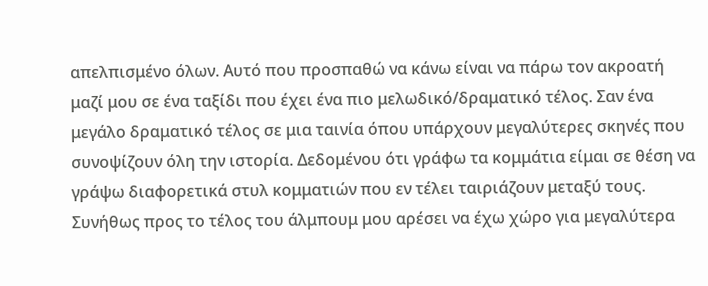απελπισμένο όλων. Αυτό που προσπαθώ να κάνω είναι να πάρω τον ακροατή μαζί μου σε ένα ταξίδι που έχει ένα πιο μελωδικό/δραματικό τέλος. Σαν ένα μεγάλο δραματικό τέλος σε μια ταινία όπου υπάρχουν μεγαλύτερες σκηνές που συνοψίζουν όλη την ιστορία. Δεδομένου ότι γράφω τα κομμάτια είμαι σε θέση να γράψω διαφορετικά στυλ κομματιών που εν τέλει ταιριάζουν μεταξύ τους. Συνήθως προς το τέλος του άλμπουμ μου αρέσει να έχω χώρο για μεγαλύτερα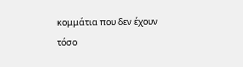κομμάτια που δεν έχουν τόσο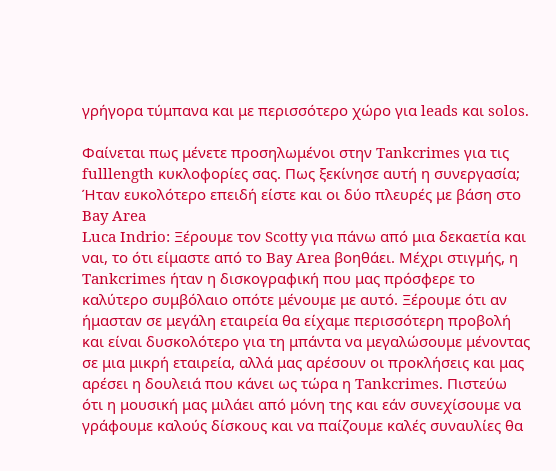γρήγορα τύμπανα και με περισσότερο χώρο για leads και solos.

Φαίνεται πως μένετε προσηλωμένοι στην Tankcrimes για τις fulllength κυκλοφορίες σας. Πως ξεκίνησε αυτή η συνεργασία; Ήταν ευκολότερο επειδή είστε και οι δύο πλευρές με βάση στο Bay Area
Luca Indrio: Ξέρουμε τον Scotty για πάνω από μια δεκαετία και ναι, το ότι είμαστε από το Bay Area βοηθάει. Μέχρι στιγμής, η Tankcrimes ήταν η δισκογραφική που μας πρόσφερε το καλύτερο συμβόλαιο οπότε μένουμε με αυτό. Ξέρουμε ότι αν ήμασταν σε μεγάλη εταιρεία θα είχαμε περισσότερη προβολή και είναι δυσκολότερο για τη μπάντα να μεγαλώσουμε μένοντας σε μια μικρή εταιρεία, αλλά μας αρέσουν οι προκλήσεις και μας αρέσει η δουλειά που κάνει ως τώρα η Tankcrimes. Πιστεύω ότι η μουσική μας μιλάει από μόνη της και εάν συνεχίσουμε να γράφουμε καλούς δίσκους και να παίζουμε καλές συναυλίες θα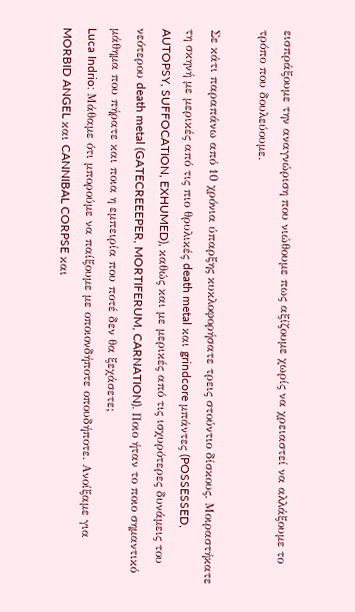εισπράξουμε την αναγνώριση που νιώθουμε πως αξίζουμε χωρίς να χρειαστεί να αλλάξουμε το τρόπο που δουλεύουμε.

Σε κάτι παραπάνω από 10 χρόνια ύπαρξης κυκλοφορήσατε τρεις στούντιο δίσκους. Μοιραστήκατε τη σκηνή με μερικές από τις πιο θρυλικές death metal και grindcore μπάντες (POSSESSED, AUTOPSY, SUFFOCATION, EXHUMED), καθώς και με μερικές από τις ισχυρότερες δυνάμεις του νεότερου death metal (GATECREEEPER, MORTIFERUM, CARNATION). Ποιο ήταν το ποιο σημαντικό μάθημα που πήρατε και ποια η εμπειρία που ποτέ δεν θα ξεχάσετε;
Luca Indrio: Μάθαμε ότι μπορούμε να παίξουμε με οποιονδήποτε οπουδήποτε. Ανοίξαμε για MORBID ANGEL και CANNIBAL CORPSE και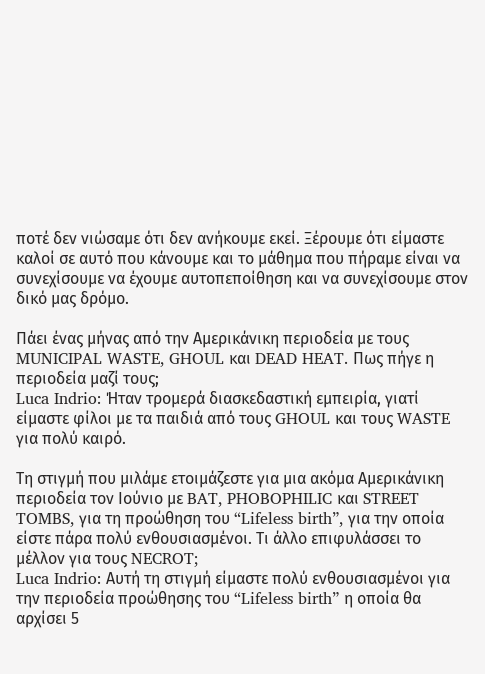ποτέ δεν νιώσαμε ότι δεν ανήκουμε εκεί. Ξέρουμε ότι είμαστε καλοί σε αυτό που κάνουμε και το μάθημα που πήραμε είναι να συνεχίσουμε να έχουμε αυτοπεποίθηση και να συνεχίσουμε στον δικό μας δρόμο.

Πάει ένας μήνας από την Αμερικάνικη περιοδεία με τους MUNICIPAL WASTE, GHOUL και DEAD HEAT. Πως πήγε η περιοδεία μαζί τους;
Luca Indrio: Ήταν τρομερά διασκεδαστική εμπειρία, γιατί είμαστε φίλοι με τα παιδιά από τους GHOUL και τους WASTE για πολύ καιρό.

Τη στιγμή που μιλάμε ετοιμάζεστε για μια ακόμα Αμερικάνικη περιοδεία τον Ιούνιο με BAT, PHOBOPHILIC και STREET TOMBS, για τη προώθηση του “Lifeless birth”, για την οποία είστε πάρα πολύ ενθουσιασμένοι. Τι άλλο επιφυλάσσει το μέλλον για τους NECROT;
Luca Indrio: Αυτή τη στιγμή είμαστε πολύ ενθουσιασμένοι για την περιοδεία προώθησης του “Lifeless birth” η οποία θα αρχίσει 5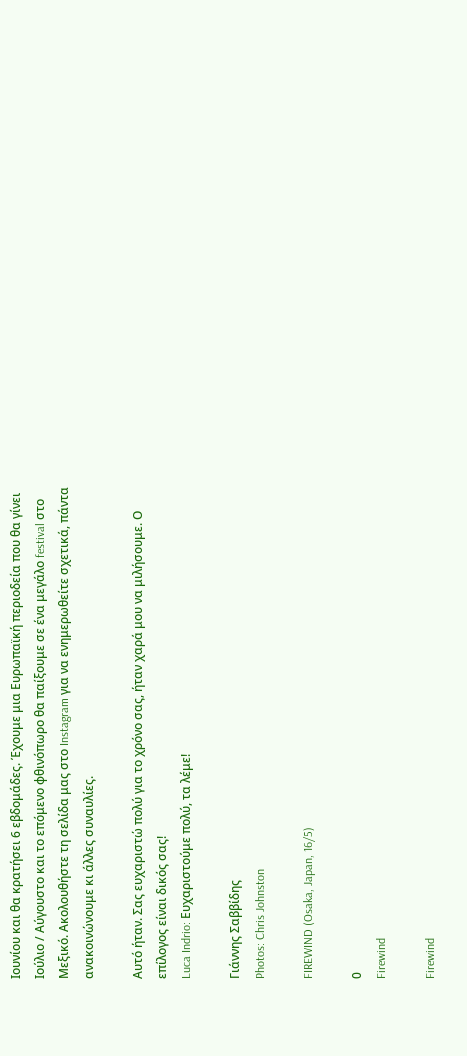Ιουνίου και θα κρατήσει 6 εβδομάδες. Έχουμε μια Ευρωπαϊκή περιοδεία που θα γίνει Ιούλιο / Αύγουστο και το επόμενο φθινόπωρο θα παίξουμε σε ένα μεγάλο festival στο Μεξικό. Ακολουθήστε τη σελίδα μας στο Instagram για να ενημερωθείτε σχετικά, πάντα ανακοινώνουμε κι άλλες συναυλίες.

Αυτό ήταν. Σας ευχαριστώ πολύ για το χρόνο σας, ήταν χαρά μου να μιλήσουμε. Ο επίλογος είναι δικός σας!
Luca Indrio: Ευχαριστούμε πολύ, τα λέμε!

Γιάννης Σαββίδης
Photos: Chris Johnston

FIREWIND (Osaka, Japan, 16/5)

0
Firewind

Firewind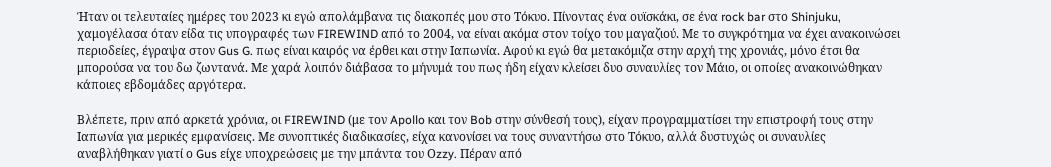Ήταν οι τελευταίες ημέρες του 2023 κι εγώ απολάμβανα τις διακοπές μου στο Τόκυο. Πίνοντας ένα ουϊσκάκι, σε ένα rock bar στο Shinjuku, χαμογέλασα όταν είδα τις υπογραφές των FIREWIND από το 2004, να είναι ακόμα στον τοίχο του μαγαζιού. Με το συγκρότημα να έχει ανακοινώσει περιοδείες, έγραψα στον Gus G. πως είναι καιρός να έρθει και στην Ιαπωνία. Αφού κι εγώ θα μετακόμιζα στην αρχή της χρονιάς, μόνο έτσι θα μπορούσα να του δω ζωντανά. Με χαρά λοιπόν διάβασα το μήνυμά του πως ήδη είχαν κλείσει δυο συναυλίες τον Μάιο, οι οποίες ανακοινώθηκαν κάποιες εβδομάδες αργότερα.

Βλέπετε, πριν από αρκετά χρόνια, οι FIREWIND (με τον Apollo και τον Bob στην σύνθεσή τους), είχαν προγραμματίσει την επιστροφή τους στην Ιαπωνία για μερικές εμφανίσεις. Με συνοπτικές διαδικασίες, είχα κανονίσει να τους συναντήσω στο Τόκυο, αλλά δυστυχώς οι συναυλίες αναβλήθηκαν γιατί ο Gus είχε υποχρεώσεις με την μπάντα του Οzzy. Πέραν από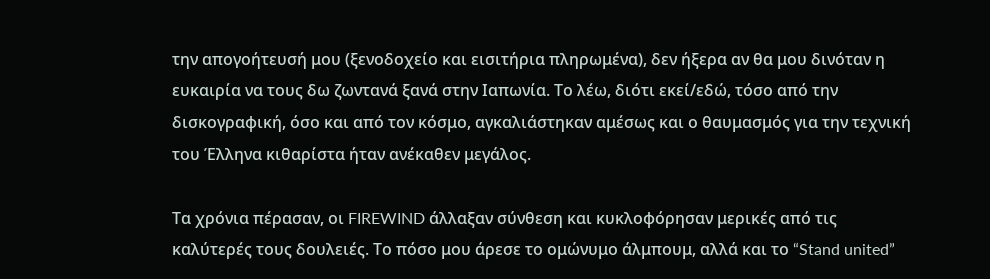την απογοήτευσή μου (ξενοδοχείο και εισιτήρια πληρωμένα), δεν ήξερα αν θα μου δινόταν η ευκαιρία να τους δω ζωντανά ξανά στην Ιαπωνία. Το λέω, διότι εκεί/εδώ, τόσο από την δισκογραφική, όσο και από τον κόσμο, αγκαλιάστηκαν αμέσως και ο θαυμασμός για την τεχνική του Έλληνα κιθαρίστα ήταν ανέκαθεν μεγάλος.

Τα χρόνια πέρασαν, οι FIREWIND άλλαξαν σύνθεση και κυκλοφόρησαν μερικές από τις καλύτερές τους δουλειές. Το πόσο μου άρεσε το ομώνυμο άλμπουμ, αλλά και το “Stand united”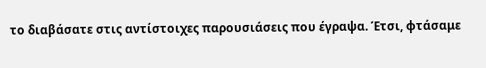το διαβάσατε στις αντίστοιχες παρουσιάσεις που έγραψα. Έτσι, φτάσαμε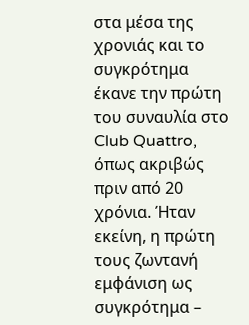στα μέσα της χρονιάς και το συγκρότημα έκανε την πρώτη του συναυλία στο Club Quattro, όπως ακριβώς πριν από 20 χρόνια. Ήταν εκείνη, η πρώτη τους ζωντανή εμφάνιση ως συγκρότημα –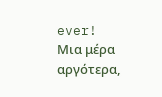ever! Μια μέρα αργότερα,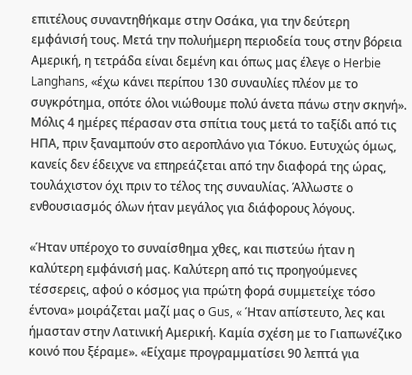επιτέλους συναντηθήκαμε στην Οσάκα, για την δεύτερη εμφάνισή τους. Μετά την πολυήμερη περιοδεία τους στην βόρεια Αμερική, η τετράδα είναι δεμένη και όπως μας έλεγε ο Herbie Langhans, «έχω κάνει περίπου 130 συναυλίες πλέον με το συγκρότημα, οπότε όλοι νιώθουμε πολύ άνετα πάνω στην σκηνή». Μόλις 4 ημέρες πέρασαν στα σπίτια τους μετά το ταξίδι από τις ΗΠΑ, πριν ξαναμπούν στο αεροπλάνο για Τόκυο. Ευτυχώς όμως, κανείς δεν έδειχνε να επηρεάζεται από την διαφορά της ώρας, τουλάχιστον όχι πριν το τέλος της συναυλίας. Άλλωστε ο ενθουσιασμός όλων ήταν μεγάλος για διάφορους λόγους.

«Ήταν υπέροχο το συναίσθημα χθες, και πιστεύω ήταν η καλύτερη εμφάνισή μας. Καλύτερη από τις προηγούμενες τέσσερεις, αφού ο κόσμος για πρώτη φορά συμμετείχε τόσο έντονα» μοιράζεται μαζί μας ο Gus, « Ήταν απίστευτο, λες και ήμασταν στην Λατινική Αμερική. Καμία σχέση με το Γιαπωνέζικο κοινό που ξέραμε». «Είχαμε προγραμματίσει 90 λεπτά για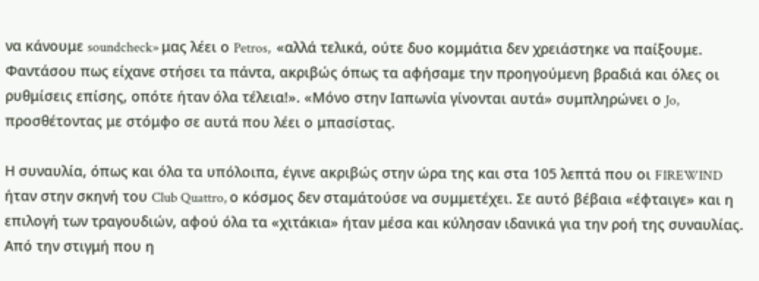να κάνουμε soundcheck» μας λέει ο Petros,  «αλλά τελικά, ούτε δυο κομμάτια δεν χρειάστηκε να παίξουμε. Φαντάσου πως είχανε στήσει τα πάντα, ακριβώς όπως τα αφήσαμε την προηγούμενη βραδιά και όλες οι ρυθμίσεις επίσης, οπότε ήταν όλα τέλεια!». «Μόνο στην Ιαπωνία γίνονται αυτά» συμπληρώνει ο Jo, προσθέτοντας με στόμφο σε αυτά που λέει ο μπασίστας.

Η συναυλία, όπως και όλα τα υπόλοιπα, έγινε ακριβώς στην ώρα της και στα 105 λεπτά που οι FIREWIND ήταν στην σκηνή του Club Quattro, ο κόσμος δεν σταμάτούσε να συμμετέχει. Σε αυτό βέβαια «έφταιγε» και η επιλογή των τραγουδιών, αφού όλα τα «χιτάκια» ήταν μέσα και κύλησαν ιδανικά για την ροή της συναυλίας. Από την στιγμή που η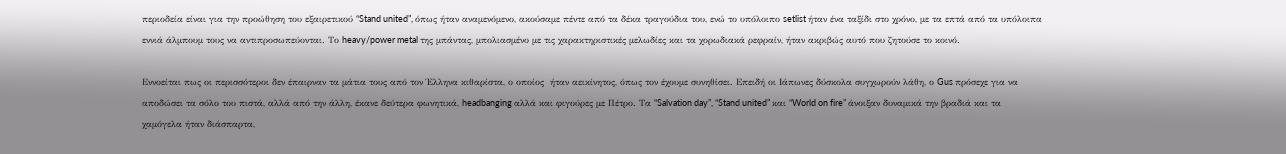περιοδεία είναι για την προώθηση του εξαιρετικού “Stand united”, όπως ήταν αναμενόμενο, ακούσαμε πέντε από τα δέκα τραγούδια του, ενώ το υπόλοιπο setlist ήταν ένα ταξίδι στο χρόνο, με τα επτά από τα υπόλοιπα εννιά άλμπουμ τους να αντιπροσωπεύονται. Το heavy/power metal της μπάντας, μπολιασμένο με τις χαρακτηριστικές μελωδίες και τα χορωδιακά ρεφραίν, ήταν ακριβώς αυτό που ζητούσε το κοινό.

Εννοείται πως οι περισσότεροι δεν έπαιρναν τα μάτια τους από τον Έλληνα κιθαρίστα, ο οποίος  ήταν αεικίνητος, όπως τον έχουμε συνηθίσει. Επειδή οι Ιάπωνες δύσκολα συγχωρούν λάθη, ο Gus πρόσεχε για να αποδώσει τα σόλο του πιστά, αλλά από την άλλη, έκανε δεύτερα φωνητικά, headbanging αλλά και φιγούρες με Πέτρο. Τα “Salvation day”, “Stand united” και “World on fire” άνοιξαν δυναμικά την βραδιά και τα χαμόγελα ήταν διάσπαρτα,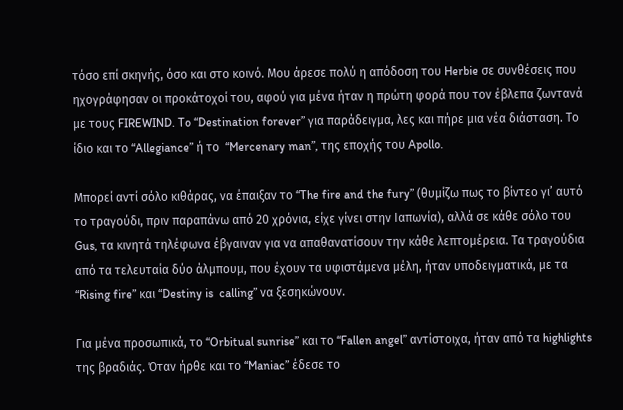τόσο επί σκηνής, όσο και στο κοινό. Μου άρεσε πολύ η απόδοση του Herbie σε συνθέσεις που ηχογράφησαν οι προκάτοχοί του, αφού για μένα ήταν η πρώτη φορά που τον έβλεπα ζωντανά με τους FIREWIND. To “Destination forever” για παράδειγμα, λες και πήρε μια νέα διάσταση. Το ίδιο και το “Allegiance” ή το  “Mercenary man”, της εποχής του Apollo.

Μπορεί αντί σόλο κιθάρας, να έπαιξαν το “The fire and the fury” (θυμίζω πως το βίντεο γι’ αυτό το τραγούδι, πριν παραπάνω από 20 χρόνια, είχε γίνει στην Ιαπωνία), αλλά σε κάθε σόλο του Gus, τα κινητά τηλέφωνα έβγαιναν για να απαθανατίσουν την κάθε λεπτομέρεια. Τα τραγούδια από τα τελευταία δύο άλμπουμ, που έχουν τα υφιστάμενα μέλη, ήταν υποδειγματικά, με τα “Rising fire” και “Destiny is  calling” να ξεσηκώνουν.

Για μένα προσωπικά, το “Orbitual sunrise” και το “Fallen angel” αντίστοιχα, ήταν από τα highlights της βραδιάς. Όταν ήρθε και το “Maniac” έδεσε το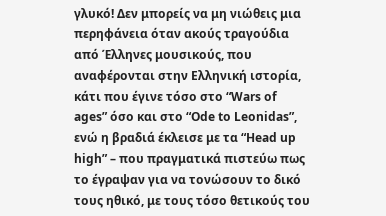γλυκό! Δεν μπορείς να μη νιώθεις μια περηφάνεια όταν ακούς τραγούδια από Έλληνες μουσικούς, που αναφέρονται στην Ελληνική ιστορία, κάτι που έγινε τόσο στο “Wars of ages” όσο και στο “Ode to Leonidas”, ενώ η βραδιά έκλεισε με τα “Head up high” – που πραγματικά πιστεύω πως το έγραψαν για να τονώσουν το δικό τους ηθικό, με τους τόσο θετικούς του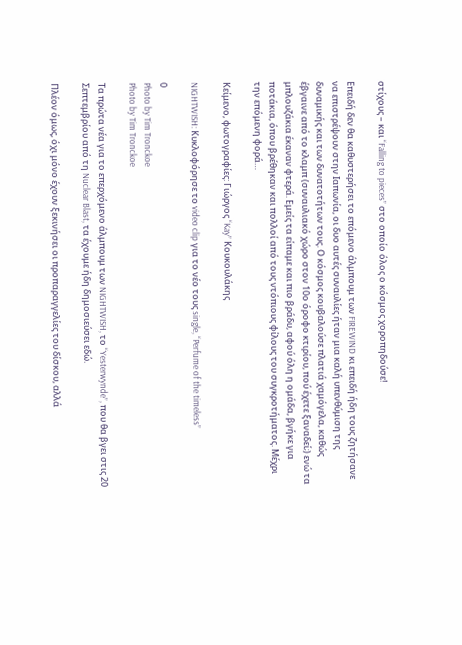στίχους – και “Falling to pieces” στο οποίο όλος ο κόσμος χοροπηδούσε!

Επειδή δεν θα καθυστερήσει το επόμενο άλμπουμ των FIREWIND κι επειδή ήδη τους ζητήσανε να επιστρέψουν στην Ιαπωνία, οι δυο αυτές συναυλίες ήταν μια καλή υπενθύμιση της δυναμικής και των δυνατοτήτων τους. Ο κόσμος κουβαλούσε πλατιά χαμόγελα, καθώς έβγαινε από το κλαμπ (συναυλιακό χώρο στον 10ο όροφο κτιρίου, πού έχετε ξαναδεί;) ενώ τα μπλουζάκια έκαναν φτερά. Εμείς τα είπαμε και πιο βράδυ, αφού όλη η ομάδα, βγήκε για ποτάκια, όπου βρέθηκαν και πολλοί από τους ντόπιους φίλους του συγκροτήματος. Μέχρι την επόμενη φορά…

Κείμενο, φωτογραφίες: Γιώργος “Kay” Κουκουλάκης

NIGHTWISH: Κυκλοφόρησε το video clip για το νέο τους single, “Perfume of the timeless”

0
Photo by Tim Tronckoe
Photo by Tim Tronckoe

Τα πρώτα νέα για το επερχόμενο άλμπουμ των NIGHTWISH, το “Yesterwynde”, που θα βγει στις 20 Σεπτεμβρίου από τη Nuclear Blast, τα έχουμε ήδη δημοσιεύσει εδώ.

Πλέον όμως, όχι μόνο έχουν ξεκινήσει οι προπαραγγελίες του δίσκου, αλλά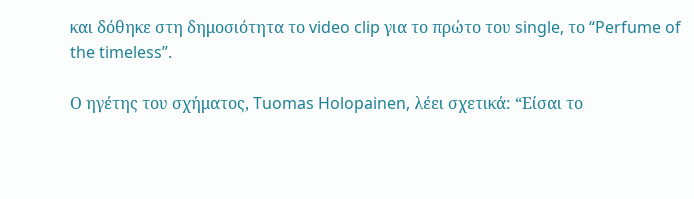και δόθηκε στη δημοσιότητα το video clip για το πρώτο του single, το “Perfume of the timeless”.

Ο ηγέτης του σχήματος, Tuomas Holopainen, λέει σχετικά: “Είσαι το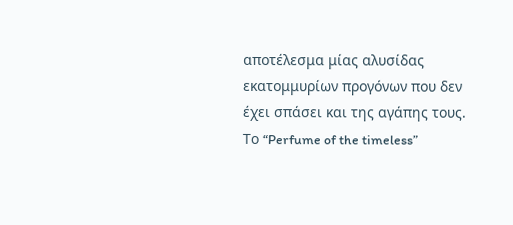αποτέλεσμα μίας αλυσίδας εκατομμυρίων προγόνων που δεν έχει σπάσει και της αγάπης τους. Το “Perfume of the timeless”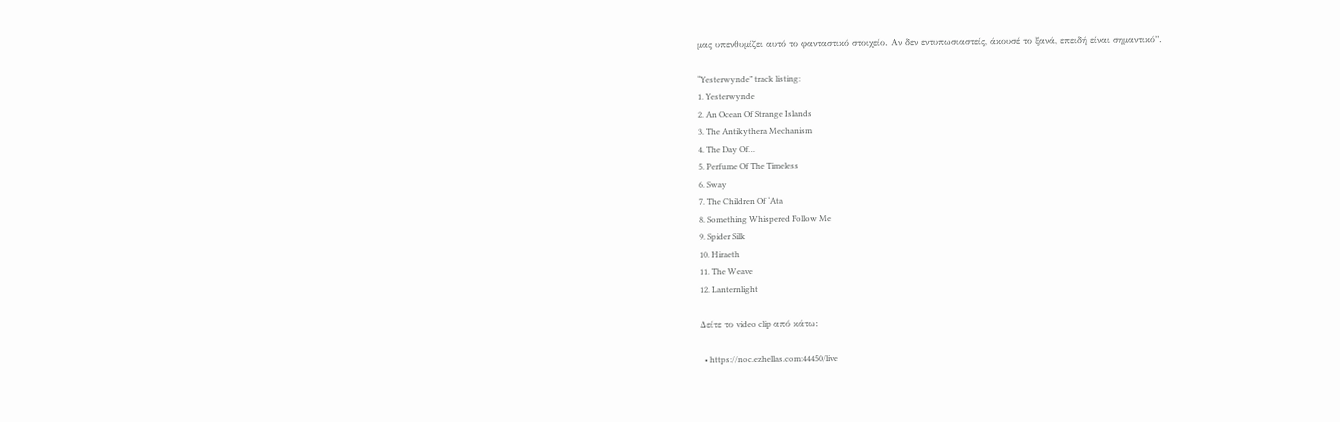μας υπενθυμίζει αυτό το φανταστικό στοιχείο. Αν δεν εντυπωσιαστείς, άκουσέ το ξανά, επειδή είναι σημαντικό”.

“Yesterwynde” track listing:
1. Yesterwynde
2. An Ocean Of Strange Islands
3. The Antikythera Mechanism
4. The Day Of…
5. Perfume Of The Timeless
6. Sway
7. The Children Of ‘Ata
8. Something Whispered Follow Me
9. Spider Silk
10. Hiraeth
11. The Weave
12. Lanternlight

Δείτε το video clip από κάτω:

  • https://noc.ezhellas.com:44450/live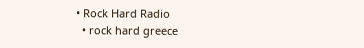• Rock Hard Radio
  • rock hard greece